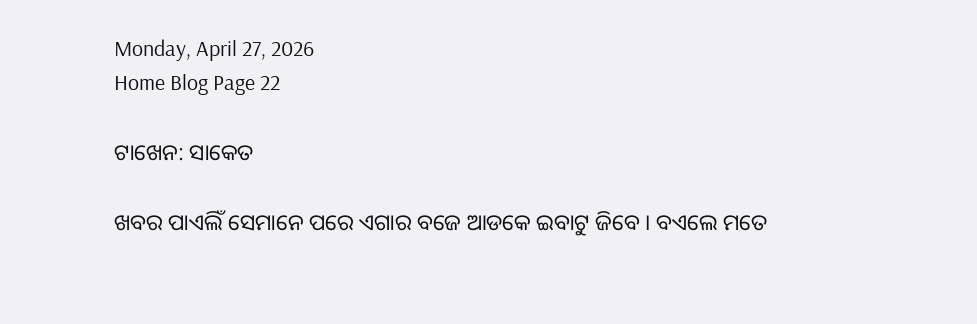Monday, April 27, 2026
Home Blog Page 22

ଟାଖେନ: ସାକେତ

ଖବର ପାଏଲିଁ ସେମାନେ ପରେ ଏଗାର ବଜେ ଆଡକେ ଇବାଟୁ ଜିବେ । ବଏଲେ ମତେ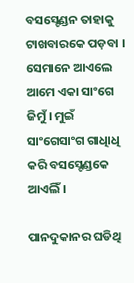ବସସ୍ଟେଣ୍ଡନ ତାହାକୁ ଟାଖବାରକେ ପଡ଼ବା । ସେମାନେ ଆଏଲେ ଆମେ ଏକା ସାଂଗେ ଜିମୁଁ । ମୁଇଁ ସାଂଗେସାଂଗ ଗାଧିାଧି କରି ବସସ୍ଟେଣ୍ଡକେ ଆଏଲିଁ ।

ପାନଦୁକାନର ଘଡିଥି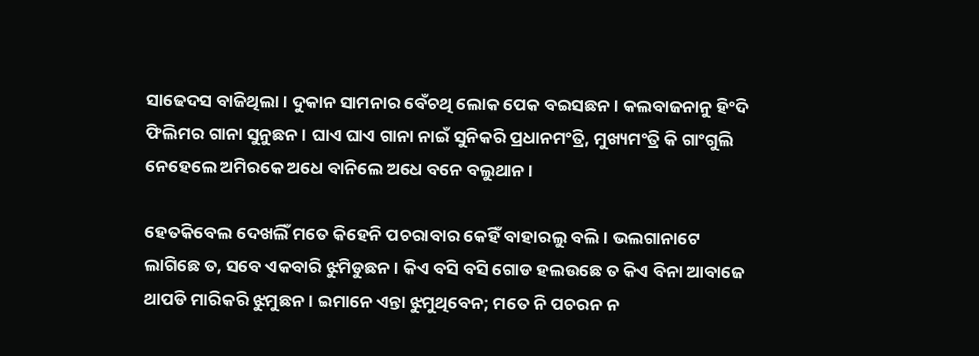ସାଢେଦସ ବାଜିଥିଲା । ଦୁକାନ ସାମନାର ବେଁଚଥି ଲୋକ ପେକ ବଇସଛନ । କଲବାଜନାନୁ ହିଂଦି ଫିଲିମର ଗାନା ସୁନୁଛନ । ଘାଏ ଘାଏ ଗାନା ନାଇଁ ସୁନିକରି ପ୍ରଧାନମଂତ୍ରି, ମୁଖ୍ୟମଂତ୍ରି କି ଗାଂଗୁଲି ନେହେଲେ ଅମିରକେ ଅଧେ ବାନିଲେ ଅଧେ ବନେ ବଲୁଥାନ ।

ହେତକିବେଲ ଦେଖଲିଁ ମତେ କିହେନି ପଚରାବାର କେହିଁ ବାହାରଲୁ ବଲି । ଭଲଗାନାଟେ ଲାଗିଛେ ତ, ସବେ ଏକବାରି ଝୁମିଡୁଛନ । କିଏ ବସି ବସି ଗୋଡ ହଲଉଛେ ତ କିଏ ବିନା ଆବାଜେ ଥାପଡି ମାରିକରି ଝୁମୁଛନ । ଇମାନେ ଏନ୍ତା ଝୁମୁଥିବେନ; ମତେ ନି ପଚରନ ନ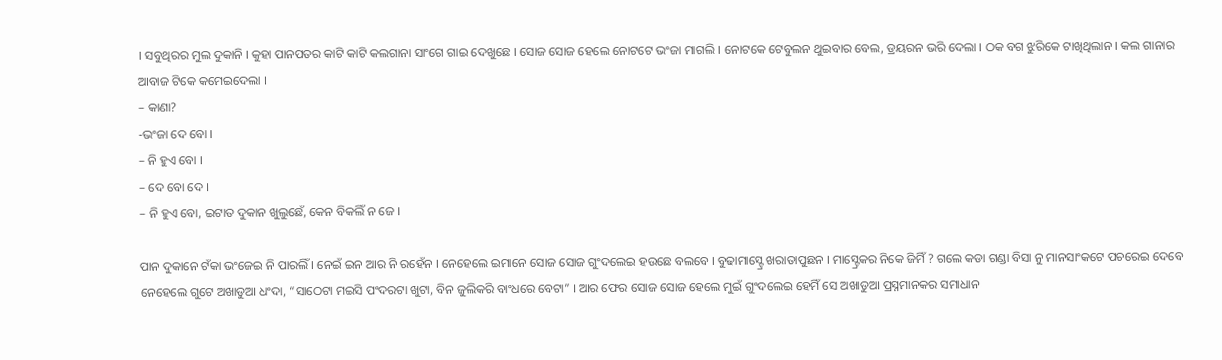। ସବୁଥିରର ମୁଲ ଦୁକାନି । କୁହା ପାନପତର କାଟି କାଟି କଲଗାନା ସାଂଗେ ଗାଇ ଦେଖୁଛେ । ସୋଜ ସୋଜ ହେଲେ ନୋଟଟେ ଭଂଜା ମାଗଲି । ନୋଟକେ ଟେବୁଲନ ଥୁଇବାର ବେଲ, ଡ୍ରୟରନ ଭରି ଦେଲା । ଠକ ବଗ ଝୁରିକେ ଟାଖିଥିଲାନ । କଲ ଗାନାର ଆବାଜ ଟିକେ କମେଇଦେଲା ।
– କାଣା?
-ଭଂଜା ଦେ ବୋ ।
– ନି ହୁଏ ବୋ ।
– ଦେ ବୋ ଦେ ।
– ନି ହୁଏ ବୋ, ଇଟାତ ଦୁକାନ ଖୁଲୁଛେଁ, କେନ ବିକଲିଁ ନ ଜେ ।

ପାନ ଦୁକାନେ ଟଁକା ଭଂଜେଇ ନି ପାରଲିଁ । ନେଇଁ ଇନ ଆର ନି ରହେଁନ । ନେହେଲେ ଇମାନେ ସୋଜ ସୋଜ ଗୁଂଦଲେଇ ହଉଛେ ବଲବେ । ବୁଢାମାସ୍ଟ୍ରେ ଖରାତାପୁଛନ । ମାସ୍ଟ୍ରେକର ନିକେ ଜିମିଁ ? ଗଲେ କଡା ଗଣ୍ଡା ବିସା ନୁ ମାନସାଂକଟେ ପଚରେଇ ଦେବେ ନେହେଲେ ଗୁଟେ ଅଖାଡୁଆ ଧଂଦା, “ସାଠେଟା ମଇସି ପଂଦରଟା ଖୁଟା, ବିନ ଜୁଲିକରି ବାଂଧରେ ବେଟା” । ଆର ଫେର ସୋଜ ସୋଜ ହେଲେ ମୁଇଁ ଗୁଂଦଲେଇ ହେମିଁ ସେ ଅଖାଡୁଆ ପ୍ରସ୍ନମାନକର ସମାଧାନ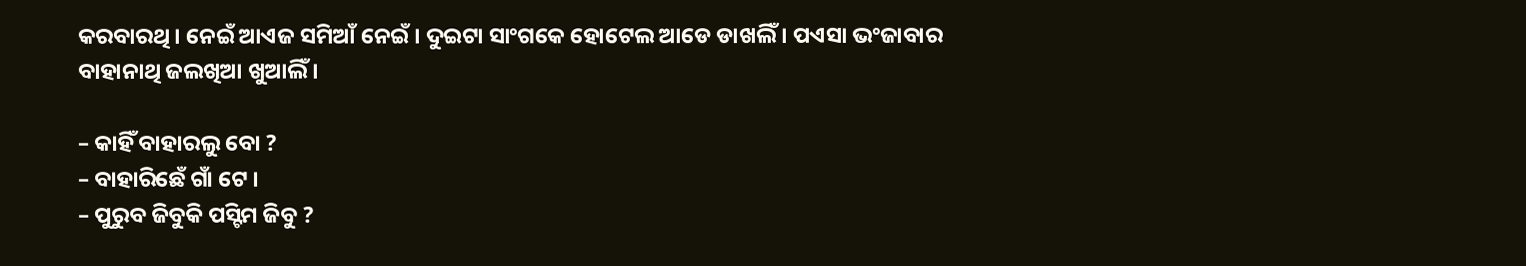କରବାରଥି । ନେଇଁ ଆଏଜ ସମିଆଁ ନେଇଁ । ଦୁଇଟା ସାଂଗକେ ହୋଟେଲ ଆଡେ ଡାଖଲିଁ । ପଏସା ଭଂଜାବାର ବାହାନାଥି ଜଲଖିଆ ଖୁଆଲିଁ ।

– କାହିଁ ବାହାରଲୁ ବୋ ?
– ବାହାରିଛେଁ ଗାଁ ଟେ ।
– ପୁରୁବ ଜିବୁକି ପସ୍ଟିମ ଜିବୁ ?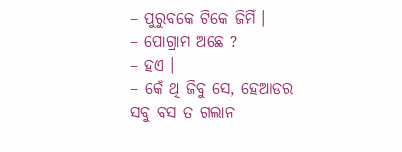– ପୁରୁବକେ ଟିକେ ଜିମିଁ ।
– ପୋଗ୍ରାମ ଅଛେ ?
– ହଏ ।
– କେଁ ଥି ଜିବୁ ସେ, ହେଆଡର ସବୁ ବସ ତ ଗଲାନ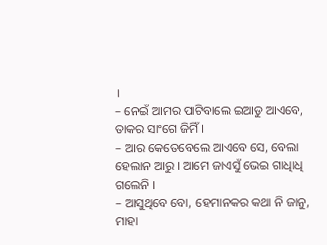।
– ନେଇଁ ଆମର ପାଟିବାଲେ ଇଆଡୁ ଆଏବେ, ତାକର ସାଂଗେ ଜିମିଁ ।
– ଆର କେତେବେଲେ ଆଏବେ ସେ, ବେଲା ହେଲାନ ଆରୁ । ଆମେ ଜାଏସୁଁ ଭେଇ ଗାଧିାଧି ଗଲେନି ।
– ଆସୁଥିବେ ବୋ, ହେମାନକର କଥା ନି ଜାନୁ, ମାହା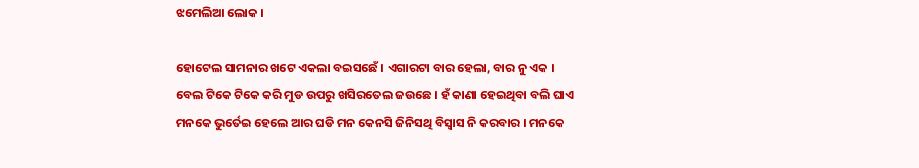ଝମେଲିଆ ଲୋକ ।

ହୋଟେଲ ସାମନାର ଖଟେ ଏକଲା ବଇସଛେଁ । ଏଗାରଟା ବାର ହେଲା, ବାର ନୁ ଏକ । ବେଲ ଟିକେ ଟିକେ କରି ମୁଡ ଉପରୁ ଖସିରତେଲ ଜଉଛେ । ହଁ କାଣା ହେଇଥିବା ବଲି ଘାଏ ମନକେ ଭୁର୍ତେଇ ହେଲେ ଆର ଘଡି ମନ କେନସି ଜିନିସଥି ବିସ୍ୱାସ ନି କରବାର । ମନକେ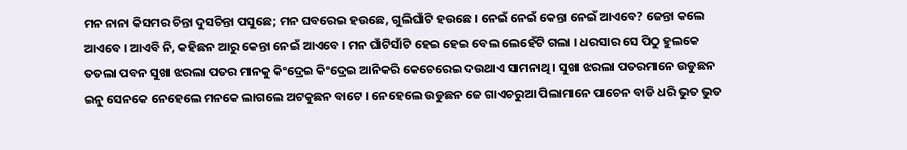ମନ ନାନା କିସମର ଚିନ୍ତା ଦୁସଚିନ୍ତା ପସୁଛେ; ମନ ଘବରେଇ ହଉଛେ, ଗୁଲିଘାଁଟି ହଉଛେ । ନେଇଁ ନେଇଁ କେନ୍ତା ନେଇଁ ଆଏବେ? ଜେନ୍ତା କଲେ ଆଏବେ । ଆଏବି ନି, କହିଛନ ଆରୁ କେନ୍ତା ନେଇଁ ଆଏବେ । ମନ ଘାଁଟିସାଁଟି ହେଇ ହେଇ ବେଲ ଲେହେଁଟି ଗଲା । ଧରସାର ସେ ପିଠୁ ହୁଲକେ ତତଲା ପବନ ସୁଖା ଝରଲା ପତର ମାନକୁ କିଂଦ୍ରେଇ କିଂଦ୍ରେଇ ଆନିକରି କେଚେରେଇ ଦଉଥାଏ ସାମନାଥି । ସୁଖା ଝରଲା ପତରମାନେ ଉଡୁଛନ ଇନୁ ସେନକେ ନେହେଲେ ମନକେ ଲାଗଲେ ଅଟକୁଛନ ବାଟେ । ନେହେଲେ ଉଡୁଛନ ଜେ ଗାଏଚରୁଆ ପିଲାମାନେ ପାଚେନ ବାଡି ଧରି ଭୁତ ଭୁତ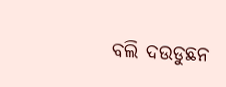ବଲି ଦଉଡୁଛନ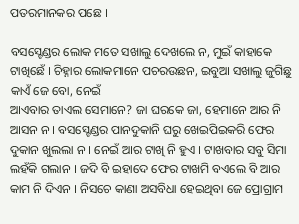ପତରମାନକର ପଛେ ।

ବସସ୍ଟେଣ୍ଡର ଲୋକ ମତେ ସଖାଲୁ ଦେଖଲେ ନ, ମୁଇଁ କାହାକେ ଟାଖିଛେଁ । ଚିହ୍ନାର ଲୋକମାନେ ପଚରଉଛନ, ଇବୁଆ ସଖାଲୁ ଜୁଗିଛୁ କାଏଁ ଜେ ବୋ, ନେଇଁ
ଆଏବାର ତାଏଲ ସେମାନେ? ଜା ଘରକେ ଜା, ହେମାନେ ଆର ନି ଆସନ ନ । ବସସ୍ଟେଣ୍ଡର ପାନଦୁକାନି ଘରୁ ଖେଇପିଇକରି ଫେର ଦୁକାନ ଖୁଲଲା ନ । ନେଇଁ ଆର ଟାଖି ନି ହୁଏ । ଟାଖବାର ସବୁ ସିମା ଲହଁକି ଗଲାନ । ଜଦି ବି ଇହାଦେ ଫେର ଟାଖମି ବଏଲେ ବି ଆର କାମ ନି ଦିଏନ । ନିସଚେ କାଣା ଅସବିଧା ହେଇଥିବା ଜେ ପ୍ରୋଗ୍ରାମ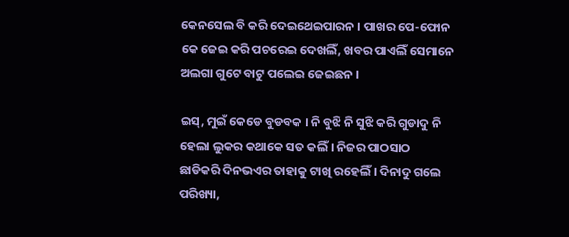କେନସେଲ ବି କରି ଦେଇଥେଇପାରନ । ପାଖର ପେ-ଫୋନ କେ ଜେଇ କରି ପଚରେଇ ଦେଖଲିଁ, ଖବର ପାଏଲିଁ ସେମାନେ ଅଲଗା ଗୁଟେ ବାଟୁ ପଲେଇ ଜେଇଛନ ।

ଇସ୍, ମୁଇଁ କେଡେ ବୁଡବକ । ନି ବୁଝି ନି ସୁଝି କରି ଗୁଡାଦୁ ନି ହେଲା ଲୁକର କଥାକେ ସତ କଲିଁ । ନିଜର ପାଠସାଠ ଛାଡିକରି ଦିନଭଏର ତାହାକୁ ଟାଖି ରହେଲିଁ । ଦିନାଦୁ ଗଲେ ପରିଖ୍ୟା,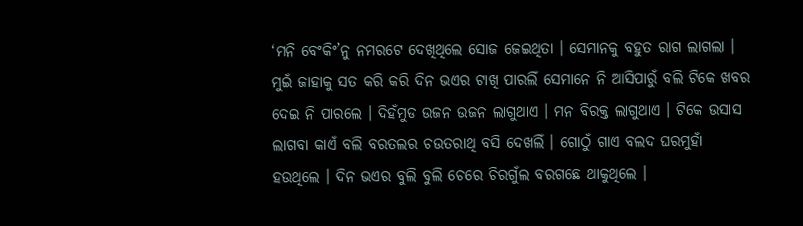‘ମନି ବେଂକିଂ’ନୁ ନମରଟେ ଦେଖିଥିଲେ ସୋଜ ଜେଇଥିତା । ସେମାନକୁ ବହୁତ ରାଗ ଲାଗଲା । ମୁଇଁ ଜାହାକୁ ସତ କରି କରି ଦିନ ଭଏର ଟାଖି ପାରଲିଁ ସେମାନେ ନି ଆସିପାରୁଁ ବଲି ଟିକେ ଖବର ଦେଇ ନି ପାରଲେ । ଦିହଁମୁଡ ଉଜନ ଉଜନ ଲାଗୁଥାଏ । ମନ ବିରକ୍ତ ଲାଗୁଥାଏ । ଟିକେ ଉସାସ ଲାଗବା କାଏଁ ବଲି ବରତଲର ଚଉତରାଥି ବସି ଦେଖଲିଁ । ଗୋଠୁଁ ଗାଏ ବଲଦ ଘରମୁହାଁ ହଉଥିଲେ । ଦିନ ଭଏର ବୁଲି ବୁଲି ଚେରେ ଚିରଗୁଁଲ ବରଗଛେ ଥାକୁଥିଲେ ।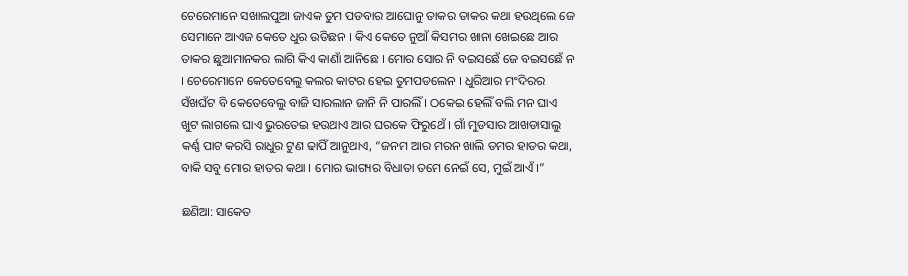ଚେରେମାନେ ସଖାଲପୁଆ ଜାଏକ ତୁମ ପଡବାର ଆଘୋନୁ ତାକର ତାକର କଥା ହଉଥିଲେ ଜେ ସେମାନେ ଆଏଜ କେତେ ଧୁର ଉଡିଛନ । କିଏ କେତେ ନୁଆଁ କିସମର ଖାନା ଖେଇଛେ ଆର ତାକର ଛୁଆମାନକର ଲାଗି କିଏ କାଣାଁ ଆନିଛେ । ମୋର ସୋର ନି ବଇସଛେଁ ଜେ ବଇସଛେଁ ନ । ଚେରେମାନେ କେତେବେଲୁ କଲର କାଟର ହେଇ ତୁମପଡଲେନ । ଧୁରିଆର ମଂଦିରର ସଁଖଘଁଟ ବି କେତେବେଲୁ ବାଜି ସାରଲାନ ଜାନି ନି ପାରଲିଁ । ଠକେଇ ହେଲିଁ ବଲି ମନ ଘାଏ ଖୁଟ ଲାଗଲେ ଘାଏ ଭୁରତେଇ ହଉଥାଏ ଆର ଘରକେ ଫିରୁଥେଁ । ଗାଁ ମୁଡସାର ଆଖଡାସାଲୁ କର୍ଣ୍ଣ ପାଟ କରସି ରାଧୁର ଟୁଣ ଢାପିଁ ଆନୁଥାଏ, “ଜନମ ଆର ମରନ ଖାଲି ତମର ହାତର କଥା, ବାକି ସବୁ ମୋର ହାତର କଥା । ମୋର ଭାଗ୍ୟର ବିଧାତା ତମେ ନେଇଁ ସେ, ମୁଇଁ ଆଏଁ ।”

ଛଣିଆ: ସାକେତ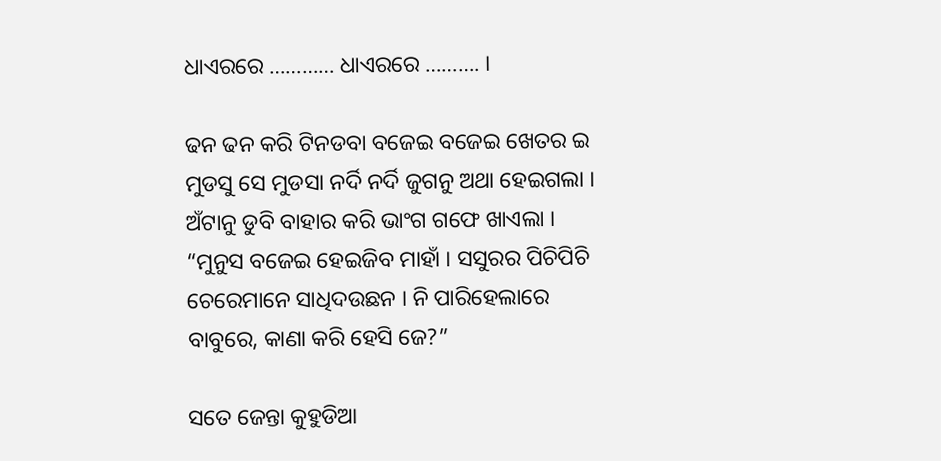ଧାଏରରେ ………… ଧାଏରରେ ………. ।

ଢନ ଢନ କରି ଟିନଡବା ବଜେଇ ବଜେଇ ଖେତର ଇ ମୁଡସୁ ସେ ମୁଡସା ନର୍ଦି ନର୍ଦି ଜୁଗନୁ ଅଥା ହେଇଗଲା । ଅଁଟାନୁ ଡୁବି ବାହାର କରି ଭାଂଗ ଗଫେ ଖାଏଲା ।
“ମୁନୁସ ବଜେଇ ହେଇଜିବ ମାହାଁ । ସସୁରର ପିଚିପିଚି ଚେରେମାନେ ସାଧିଦଉଛନ । ନି ପାରିହେଲାରେ ବାବୁରେ, କାଣା କରି ହେସି ଜେ?”

ସତେ ଜେନ୍ତା କୁହୁଡିଆ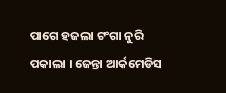ପାଗେ ହଜଲା ଟଂଗା ନୁରି ପକାଲା । ଜେନ୍ତା ଆର୍କମେଡିସ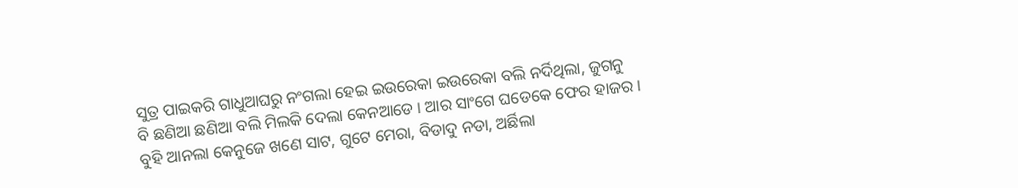ସୁତ୍ର ପାଇକରି ଗାଧୁଆଘରୁ ନଂଗଲା ହେଇ ଇଉରେକା ଇଉରେକା ବଲି ନର୍ଦିଥିଲା, ଜୁଗନୁ ବି ଛଣିଆ ଛଣିଆ ବଲି ମିଲକି ଦେଲା କେନଆଡେ । ଆର ସାଂଗେ ଘଡେକେ ଫେର ହାଜର । ବୁହି ଆନଲା କେନୁଜେ ଖଣେ ସାଟ, ଗୁଟେ ମେରା, ବିଡାଦୁ ନଡା, ଅର୍ଛିଲା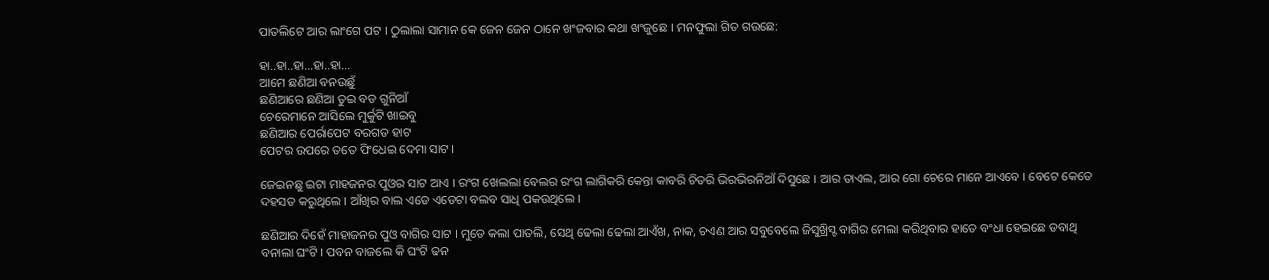ପାତଲିଟେ ଆର ଲାଂଗେ ପଟ । ଠୁଲାଲା ସାମାନ କେ ଜେନ ଜେନ ଠାନେ ଖଂଜବାର କଥା ଖଂଜୁଛେ । ମନଫୁଲା ଗିତ ଗଉଛେ:

ହା..ହା..ହା…ହା..ହା…
ଆମେ ଛଣିଆ ବନଉଛୁଁ
ଛଣିଆରେ ଛଣିଆ ତୁଇ ବଡ ଗୁନିଆଁ
ଚେରେମାନେ ଆସିଲେ ମୁର୍କୁଟି ଖାଇବୁ
ଛଣିଆର ପେର୍ରାପେଟ ବରଗଡ ହାଟ
ପେଟର ଉପରେ ତତେ ପିଂଧେଇ ଦେମା ସାଟ ।

ଜେଇନଛୁ ଇଟା ମାହଜନର ପୁଓର ସାଟ ଆଏ । ରଂଗ ଖେଲଲା ବେଲର ରଂଗ ଲାଗିକରି କେନ୍ତା କାବରି ଚିତରି ଭିରଭିରନିଆଁ ଦିସୁଛେ । ଆର ତାଏଲ, ଆର ଗୋ ଚେରେ ମାନେ ଆଏବେ । ବେଟେ କେତେ ଦହସତ କରୁଥିଲେ । ଆଁଖିର ବାଲ ଏଡେ ଏଡେଟା ବଲବ ସାଧି ପକଉଥିଲେ ।

ଛଣିଆର ଦିହେଁ ମାହାଜନର ପୁଓ ବାଗିର ସାଟ । ମୁଡେ କଲା ପାତଲି, ସେଥି ଢେଲା ଢେଲା ଆଏଁଖ, ନାକ, ଚଏଣ ଆର ସବୁବେଲେ ଜିସୁଖ୍ରିସ୍ଟ ବାଗିର ମେଲା କରିଥିବାର ହାତେ ବଂଧା ହେଇଛେ ଡବାଥି ବନାଲା ଘଂଟି । ପବନ ବାଜଲେ କି ଘଂଟି ଢନ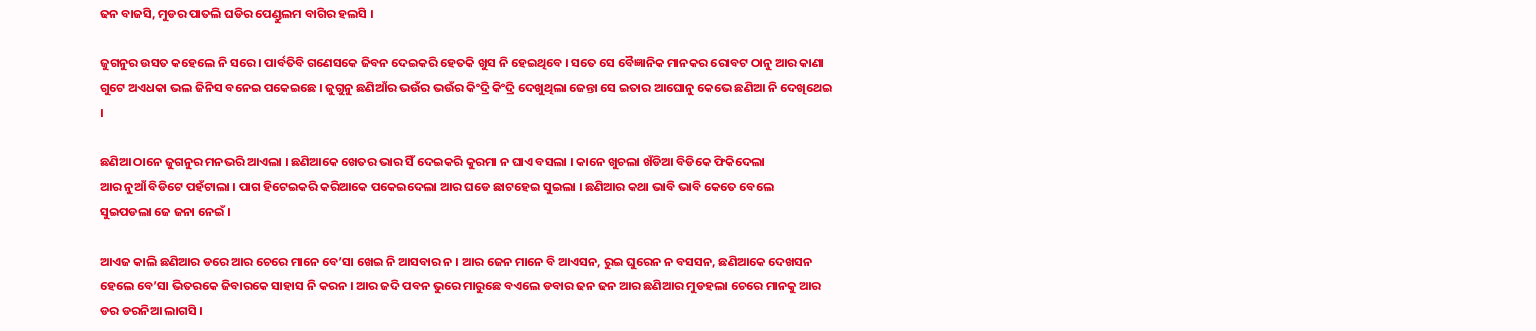ଢନ ବାଜସି, ମୁଡର ପାତଲି ଘଡିର ପେଣ୍ଡୁଲମ ବାଗିର ହଲସି ।

ଜୁଗନୁର ଉସତ କହେଲେ ନି ସରେ । ପାର୍ବତିବି ଗଣେସକେ ଜିବନ ଦେଇକରି ହେତକି ଖୁସ ନି ହେଇଥିବେ । ସତେ ସେ ବୈଜ୍ଞାନିକ ମାନକର ରୋବଟ ଠାନୁ ଆର କାଣା ଗୁଟେ ଅଏଧକା ଭଲ ଜିନିସ ବନେଇ ପକେଇଛେ । ଜୁଗୁନୁ ଛଣିଆଁର ଭଉଁର ଭଉଁର କିଂଦ୍ରି କିଂଦ୍ରି ଦେଖୁଥିଲା ଜେନ୍ତା ସେ ଇତାର ଆଘୋନୁ କେଭେ ଛଣିଆ ନି ଦେଖିଥେଇ ।

ଛଣିଆ ଠାନେ ଜୁଗନୁର ମନଭରି ଆଏଲା । ଛଣିଆକେ ଖେତର ଭାର ସିଁ ଦେଇକରି କୁରମା ନ ଘାଏ ବସଲା । କାନେ ଖୁଚଲା ଖଁଡିଆ ବିଡିକେ ଫିକିଦେଲା
ଆର ନୁଆଁ ବିଡିଟେ ପହଁଟାଲା । ପାଗ ହିଟେଇକରି କରିଆକେ ପକେଇଦେଲା ଆର ଘଡେ ଛାଟହେଇ ସୁଇଲା । ଛଣିଆର କଥା ଭାବି ଭାବି କେତେ ବେଲେ
ସୁଇପଡଲା ଜେ ଜନା ନେଇଁ ।

ଆଏଜ କାଲି ଛଣିଆର ଡରେ ଆର ଚେରେ ମାନେ ବେ’ସା ଖେଇ ନି ଆସବାର ନ । ଆର ଜେନ ମାନେ ବି ଆଏସନ, ରୁଇ ଘୁରେନ ନ ବସସନ, ଛଣିଆକେ ଦେଖସନ ହେଲେ ବେ’ସା ଭିତରକେ ଜିବାରକେ ସାହାସ ନି କରନ । ଆର ଜଦି ପବନ ଭୁରେ ମାରୁଛେ ବଏଲେ ଡବାର ଢନ ଢନ ଆର ଛଣିଆର ମୁଡହଲା ଚେରେ ମାନକୁ ଆର ଡର ଡରନିଆ ଲାଗସି ।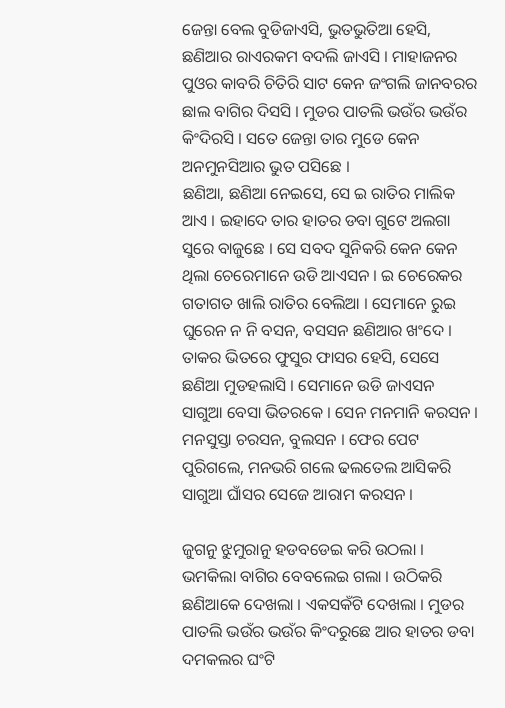ଜେନ୍ତା ବେଲ ବୁଡିଜାଏସି, ଭୁତଭୁତିଆ ହେସି, ଛଣିଆର ରାଏରକମ ବଦଲି ଜାଏସି । ମାହାଜନର ପୁଓର କାବରି ଚିତିରି ସାଟ କେନ ଜଂଗଲି ଜାନବରର ଛାଲ ବାଗିର ଦିସସି । ମୁଡର ପାତଲି ଭଉଁର ଭଉଁର କିଂଦିରସି । ସତେ ଜେନ୍ତା ତାର ମୁଡେ କେନ ଅନମୁନସିଆର ଭୁତ ପସିଛେ ।
ଛଣିଆ, ଛଣିଆ ନେଇସେ, ସେ ଇ ରାତିର ମାଲିକ ଆଏ । ଇହାଦେ ତାର ହାତର ଡବା ଗୁଟେ ଅଲଗା ସୁରେ ବାଜୁଛେ । ସେ ସବଦ ସୁନିକରି କେନ କେନ ଥିଲା ଚେରେମାନେ ଉଡି ଆଏସନ । ଇ ଚେରେକର ଗତାଗତ ଖାଲି ରାତିର ବେଲିଆ । ସେମାନେ ରୁଇ ଘୁରେନ ନ ନି ବସନ, ବସସନ ଛଣିଆର ଖଂଦେ । ତାକର ଭିତରେ ଫୁସୁର ଫାସର ହେସି, ସେସେ ଛଣିଆ ମୁଡହଲାସି । ସେମାନେ ଉଡି ଜାଏସନ ସାଗୁଆ ବେସା ଭିତରକେ । ସେନ ମନମାନି କରସନ । ମନସୁସ୍ତା ଚରସନ, ବୁଲସନ । ଫେର ପେଟ ପୁରିଗଲେ, ମନଭରି ଗଲେ ଢଲତେଲ ଆସିକରି ସାଗୁଆ ଘାଁସର ସେଜେ ଆରାମ କରସନ ।

ଜୁଗନୁ ଝୁମୁରାନୁ ହଡବଡେଇ କରି ଉଠଲା । ଭମକିଲା ବାଗିର ବେବଲେଇ ଗଲା । ଉଠିକରି ଛଣିଆକେ ଦେଖଲା । ଏକସକଁଟି ଦେଖଲା । ମୁଡର ପାତଲି ଭଉଁର ଭଉଁର କିଂଦରୁଛେ ଆର ହାତର ଡବା ଦମକଲର ଘଂଟି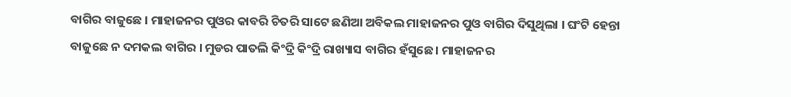ବାଗିର ବାଜୁଛେ । ମାହାଜନର ପୁଓର କାବରି ଚିତରି ସାଟେ ଛଣିଆ ଅବିକଲ ମାହାଜନର ପୁଓ ବାଗିର ଦିସୁଥିଲା । ଘଂଟି ହେନ୍ତା ବାଜୁଛେ ନ ଦମକଲ ବାଗିର । ମୁଡର ପାତଲି କିଂଦ୍ରି କିଂଦ୍ରି ରାଖ୍ୟାସ ବାଗିର ହଁସୁଛେ । ମାହାଜନର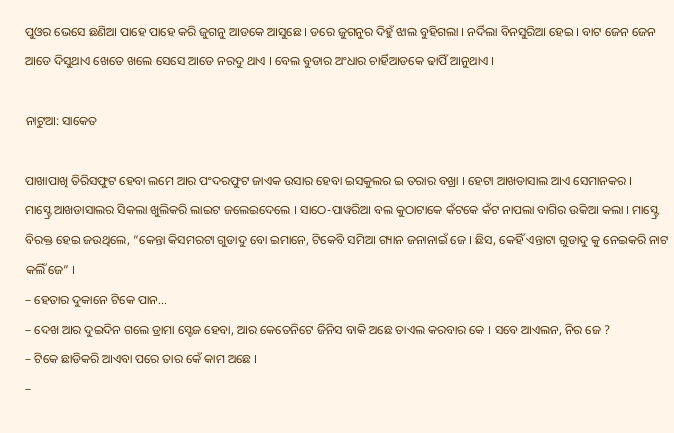ପୁଓର ଭେସେ ଛଣିଆ ପାହେ ପାହେ କରି ଜୁଗନୁ ଆଡକେ ଆସୁଛେ । ଡରେ ଜୁଗନୁର ଦିହୁଁ ଝାଲ ବୁହିଗଲା । ନର୍ଦିଲା ବିନସୁରିଆ ହେଇ । ବାଟ ଜେନ ଜେନ ଆଡେ ଦିସୁଥାଏ ଖେତେ ଖଲେ ସେସେ ଆଡେ ନରଦୁ ଥାଏ । ବେଲ ବୁଡାର ଅଂଧାର ଚାର୍ହିଆଡକେ ଢାପିଁ ଆନୁଥାଏ ।

ନାଟୁଆ: ସାକେତ

ପାଖାପାଖି ତିରିସଫୁଟ ହେବା ଲମେ ଆର ପଂଦରଫୁଟ ଜାଏକ ଉସାର ହେବା ଇସକୁଲର ଇ ତରାର ବଖ୍ରା । ହେଟା ଆଖଡାସାଲ ଆଏ ସେମାନକର ।
ମାସ୍ଟ୍ରେ ଆଖଡାସାଲର ସିକଲା ଖୁଲିକରି ଲାଇଟ ଜଲେଇଦେଲେ । ସାଠେ-ପାୱରିଆ ବଲ କୁଠାଟାକେ କଁଟକେ କଁଟ ନାପଲା ବାଗିର ଉକିଆ କଲା । ମାସ୍ଟ୍ରେ ବିରକ୍ତ ହେଇ ଜଉଥିଲେ, “କେନ୍ତା କିସମରଟା ଗୁଡାଦୁ ବୋ ଇମାନେ, ଟିକେବି ସମିଆ ଗ୍ୟାନ ଜନାନାଇଁ ଜେ । ଛିସ, କେହିଁ ଏନ୍ତାଟା ଗୁଡାଦୁ କୁ ନେଇକରି ନାଟ କଲିଁ ଜେ” ।
– ହେତାର ଦୁକାନେ ଟିକେ ପାନ…
– ଦେଖ ଆର ଦୁଇଦିନ ଗଲେ ଡ୍ରାମା ସ୍ଟେଜ ହେବା, ଆର କେତେନିଟେ ଜିନିସ ବାକି ଅଛେ ତାଏଲ କରବାର କେ । ସବେ ଆଏଲନ, ନିର ଜେ ?
– ଟିକେ ଛାଡିକରି ଆଏବା ପରେ ତାର କେଁ କାମ ଅଛେ ।
–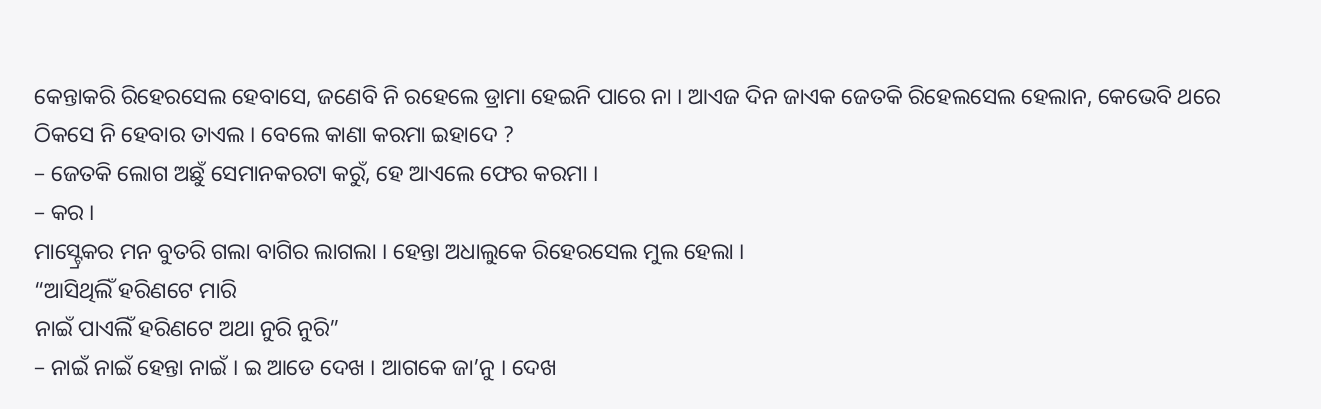କେନ୍ତାକରି ରିହେରସେଲ ହେବାସେ, ଜଣେବି ନି ରହେଲେ ଡ୍ରାମା ହେଇନି ପାରେ ନା । ଆଏଜ ଦିନ ଜାଏକ ଜେତକି ରିହେଲସେଲ ହେଲାନ, କେଭେବି ଥରେ ଠିକସେ ନି ହେବାର ତାଏଲ । ବେଲେ କାଣା କରମା ଇହାଦେ ?
– ଜେତକି ଲୋଗ ଅଛୁଁ ସେମାନକରଟା କରୁଁ, ହେ ଆଏଲେ ଫେର କରମା ।
– କର ।
ମାସ୍ଟ୍ରେକର ମନ ବୁତରି ଗଲା ବାଗିର ଲାଗଲା । ହେନ୍ତା ଅଧାଲୁକେ ରିହେରସେଲ ମୁଲ ହେଲା ।
“ଆସିଥିଲିଁ ହରିଣଟେ ମାରି
ନାଇଁ ପାଏଲିଁ ହରିଣଟେ ଅଥା ନୁରି ନୁରି”
– ନାଇଁ ନାଇଁ ହେନ୍ତା ନାଇଁ । ଇ ଆଡେ ଦେଖ । ଆଗକେ ଜା’ନୁ । ଦେଖ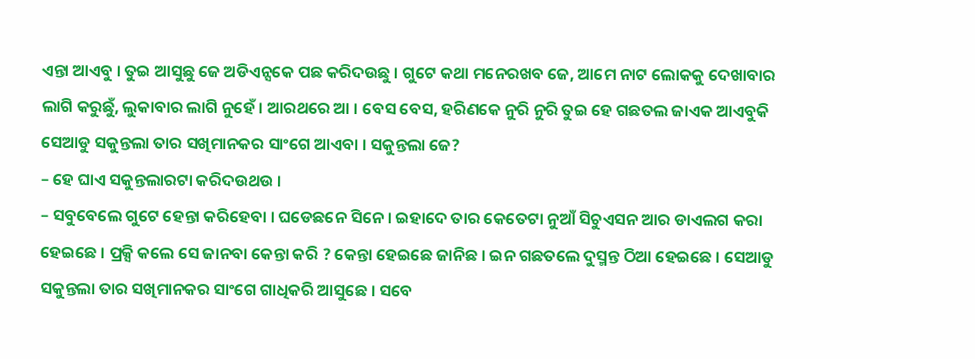ଏନ୍ତା ଆଏବୁ । ତୁଇ ଆସୁଛୁ ଜେ ଅଡିଏନ୍ସକେ ପଛ କରିଦଉଛୁ । ଗୁଟେ କଥା ମନେରଖବ ଜେ, ଆମେ ନାଟ ଲୋକକୁ ଦେଖାବାର ଲାଗି କରୁଛୁଁ, ଲୁକାବାର ଲାଗି ନୁହେଁ । ଆରଥରେ ଆ । ବେସ ବେସ, ହରିଣକେ ନୁରି ନୁରି ତୁଇ ହେ ଗଛତଲ ଜାଏକ ଆଏବୁକି ସେଆଡୁ ସକୁନ୍ତଲା ତାର ସଖିମାନକର ସାଂଗେ ଆଏବା । ସକୁନ୍ତଲା ଜେ?
– ହେ ଘାଏ ସକୁନ୍ତଲାରଟା କରିଦଉଥଉ ।
– ସବୁବେଲେ ଗୁଟେ ହେନ୍ତା କରିହେବା । ଘଡେଛନେ ସିନେ । ଇହାଦେ ତାର କେତେଟା ନୁଆଁ ସିଚୁଏସନ ଆର ଡାଏଲଗ କରା ହେଇଛେ । ପ୍ରକ୍ସି କଲେ ସେ ଜାନବା କେନ୍ତା କରି ? କେନ୍ତା ହେଇଛେ ଜାନିଛ । ଇନ ଗଛତଲେ ଦୁସ୍ମନ୍ତ ଠିଆ ହେଇଛେ । ସେଆଡୁ ସକୁନ୍ତଲା ତାର ସଖିମାନକର ସାଂଗେ ଗାଧିକରି ଆସୁଛେ । ସବେ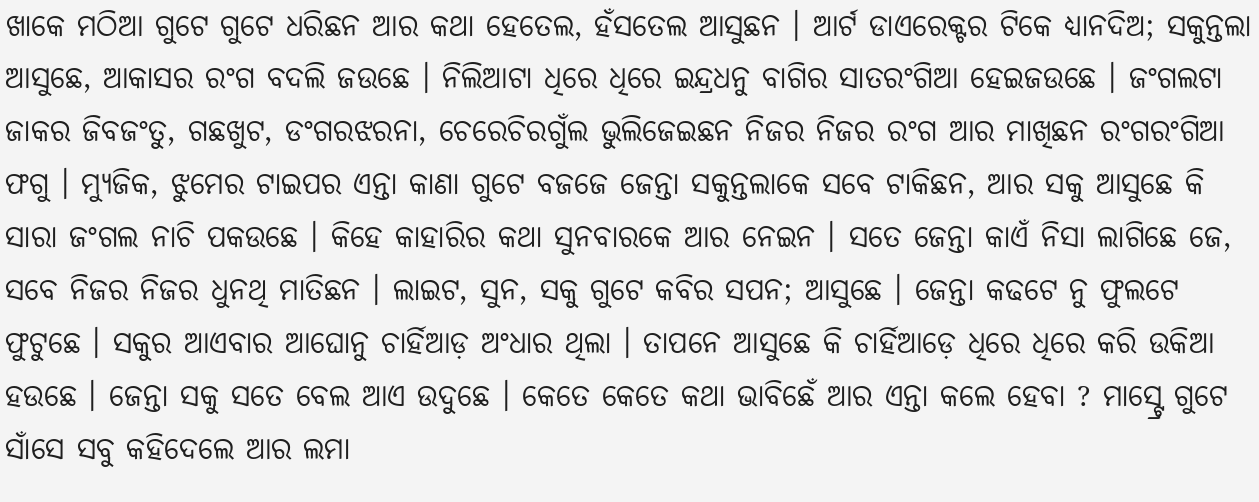ଖାକେ ମଠିଆ ଗୁଟେ ଗୁଟେ ଧରିଛନ ଆର କଥା ହେତେଲ, ହଁସତେଲ ଆସୁଛନ । ଆର୍ଟ ଡାଏରେକ୍ଟର ଟିକେ ଧ୍ୟାନଦିଅ; ସକୁନ୍ତଲା ଆସୁଛେ, ଆକାସର ରଂଗ ବଦଲି ଜଉଛେ । ନିଲିଆଟା ଧିରେ ଧିରେ ଇନ୍ଦ୍ରଧନୁ ବାଗିର ସାତରଂଗିଆ ହେଇଜଉଛେ । ଜଂଗଲଟା ଜାକର ଜିବଜଂତୁ, ଗଛଖୁଟ, ଡଂଗରଝରନା, ଚେରେଚିରଗୁଁଲ ଭୁଲିଜେଇଛନ ନିଜର ନିଜର ରଂଗ ଆର ମାଖିଛନ ରଂଗରଂଗିଆ ଫଗୁ । ମ୍ୟୁଜିକ, ଝୁମେର ଟାଇପର ଏନ୍ତା କାଣା ଗୁଟେ ବଜଜେ ଜେନ୍ତା ସକୁନ୍ତଲାକେ ସବେ ଟାକିଛନ, ଆର ସକୁ ଆସୁଛେ କି ସାରା ଜଂଗଲ ନାଚି ପକଉଛେ । କିହେ କାହାରିର କଥା ସୁନବାରକେ ଆର ନେଇନ । ସତେ ଜେନ୍ତା କାଏଁ ନିସା ଲାଗିଛେ ଜେ, ସବେ ନିଜର ନିଜର ଧୁନଥି ମାତିଛନ । ଲାଇଟ, ସୁନ, ସକୁ ଗୁଟେ କବିର ସପନ; ଆସୁଛେ । ଜେନ୍ତା କଢଟେ ନୁ ଫୁଲଟେ ଫୁଟୁଛେ । ସକୁର ଆଏବାର ଆଘୋନୁ ଚାର୍ହିଆଡ଼ ଅଂଧାର ଥିଲା । ତାପନେ ଆସୁଛେ କି ଚାର୍ହିଆଡ଼େ ଧିରେ ଧିରେ କରି ଉକିଆ ହଉଛେ । ଜେନ୍ତା ସକୁ ସତେ ବେଲ ଆଏ ଉଦୁଛେ । କେତେ କେତେ କଥା ଭାବିଛେଁ ଆର ଏନ୍ତା କଲେ ହେବା ? ମାସ୍ଟ୍ରେ ଗୁଟେ ସାଁସେ ସବୁ କହିଦେଲେ ଆର ଲମା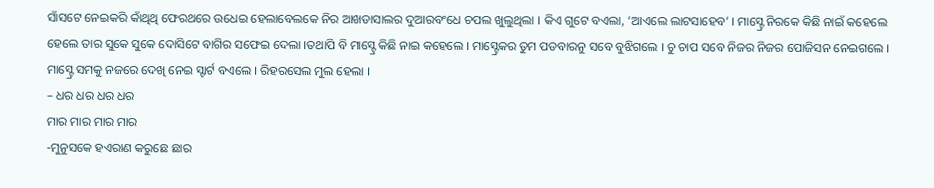ସାଁସଟେ ନେଇକରି କାଁଥିଥି ଫେରଥରେ ଉଧେଇ ହେଲାବେଲକେ ନିର ଆଖଡାସାଲର ଦୁଆରବଂଧେ ଚପଲ ଖୁଲୁଥିଲା । କିଏ ଗୁଟେ ବଏଲା, ‘ଆଏଲେ ଲାଟସାହେବ’ । ମାସ୍ଟ୍ରେ ନିରକେ କିଛି ନାଇଁ କହେଲେ ହେଲେ ତାର ସୁକେ ସୁକେ ଦୋସିଟେ ବାଗିର ସଫେଇ ଦେଲା ।ତଥାପି ବି ମାସ୍ଟ୍ରେ କିଛି ନାଇ କହେଲେ । ମାସ୍ଟ୍ରେକର ତୁମ ପଡବାରନୁ ସବେ ବୁଝିଗଲେ । ଚୁ ଚାପ ସବେ ନିଜର ନିଜର ପୋଜିସନ ନେଇଗଲେ । ମାସ୍ଟ୍ରେ ସମକୁ ନଜରେ ଦେଖି ନେଇ ସ୍ଟାର୍ଟ ବଏଲେ । ରିହରସେଲ ମୁଲ ହେଲା ।
– ଧର ଧର ଧର ଧର
ମାର ମାର ମାର ମାର
-ମୁନୁସକେ ହଏରାଣ କରୁଛେ ଛାର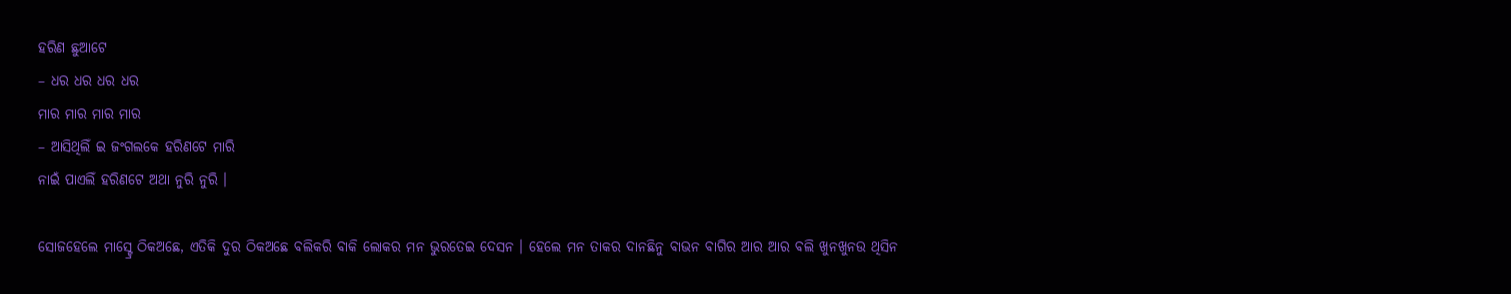ହରିଣ ଛୁଆଟେ
– ଧର ଧର ଧର ଧର
ମାର ମାର ମାର ମାର
– ଆସିଥିଲିଁ ଇ ଜଂଗଲକେ ହରିଣଟେ ମାରି
ନାଇଁ ପାଏଲିଁ ହରିଣଟେ ଅଥା ନୁରି ନୁରି ।

ସୋଜହେଲେ ମାସ୍ଟ୍ରେ ଠିକଅଛେ, ଏତିକି ଦୁର ଠିକଅଛେ ବଲିକରି ବାକି ଲୋକର ମନ ଭୁରତେଇ ଦେସନ । ହେଲେ ମନ ତାକର ଦାନଛିନୁ ବାଭନ ବାଗିର ଆର ଆର ବଲି ଖୁନଖୁନଉ ଥିସିନ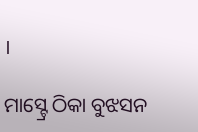।

ମାସ୍ଟ୍ରେ ଠିକା ବୁଝସନ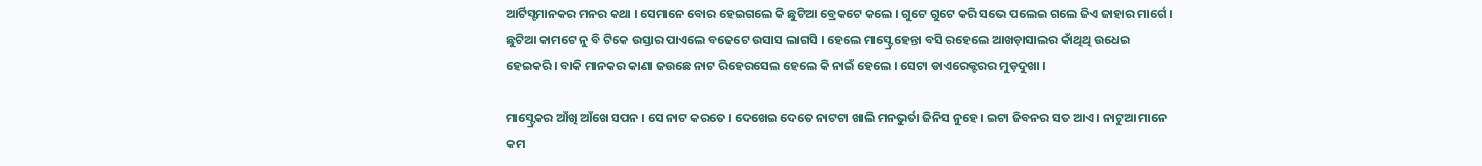ଆର୍ଟିସ୍ଟମାନକର ମନର କଥା । ସେମାନେ ବୋର ହେଇଗଲେ କି ଛୁଟିଆ ବ୍ରେକଟେ କଲେ । ଗୁଟେ ଗୁଟେ କରି ସଭେ ପଲେଇ ଗଲେ ଜିଏ ଜାହାର ମାର୍ଗେ । ଛୁଟିଆ କାମଟେ ନୁ ବି ଟିକେ ଉସ୍ତାର ପାଏଲେ ବଢେଟେ ଉସାସ ଲାଗସି । ହେଲେ ମାସ୍ଟ୍ରେ ହେନ୍ତା ବସି ରହେଲେ ଆଖଡ଼ାସାଲର କାଁଥିଥି ଉଧେଇ ହେଇକରି । ବାକି ମାନକର କାଣା ଜଉଛେ ନାଟ ରିହେରସେଲ ହେଲେ କି ନାଇଁ ହେଲେ । ସେଟା ଡାଏରେକ୍ଟରର ମୁଡ଼ଦୁଖା ।

ମାସ୍ଟ୍ରେକର ଆଁଖି ଆଁଖେ ସପନ । ସେ ନାଟ କରତେ । ଦେଖେଇ ଦେତେ ନାଟଟା ଖାଲି ମନଭୁର୍ତା ଜିନିସ ନୁହେ । ଇଟା ଜିବନର ସତ ଆଏ । ନାଟୁଆ ମାନେ କମ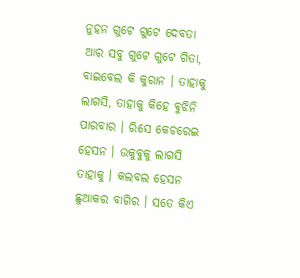ନୁହନ ଗୁଟେ ଗୁଟେ ଦେବତା ଆର ସବୁ ଗୁଟେ ଗୁଟେ ଗିତା, ବାଇବେଲ କି କୁରାନ । ତାହାକୁ ଲାଗସି, ତାହାକୁ କିହେ ବୁଝିନି ପାରବାର । ରିସେ କେଚରେଇ ହେସନ । ଉକୁବୁକୁ ଲାଗସି ତାହାକୁ । କଲବଲ ହେସନ ଛୁଆକର ବାଗିର । ସତେ କିଏ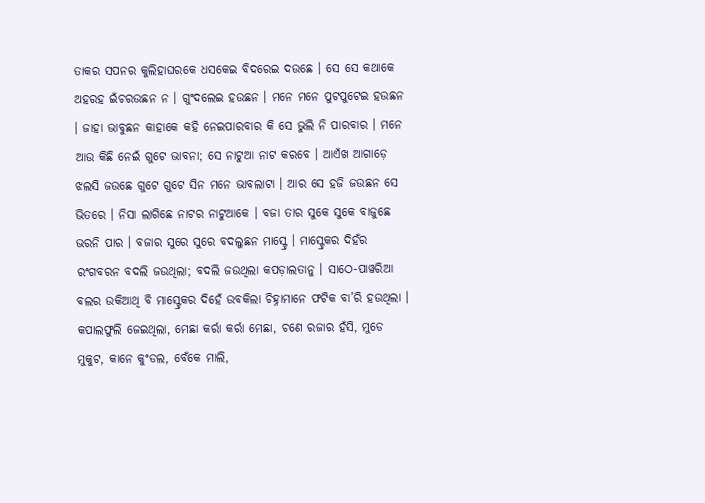ତାକର ସପନର କୁଲିହାଘରକେ ଧସକେଇ ବିଦରେଇ ଦଉଛେ । ସେ ସେ କଥାକେ ଅହରହ ଇଁଚରଉଛନ ନ । ଗୁଂଦଲେଇ ହଉଛନ । ମନେ ମନେ ପୁଟପୁଟେଇ ହଉଛନ । ଜାହା ଭାବୁଛନ କାହାକେ କହି ନେଇପାରବାର କି ସେ ଭୁଲି ନି ପାରବାର । ମନେ ଆଉ କିଛି ନେଇଁ ଗୁଟେ ଭାବନା; ସେ ନାଟୁଆ ନାଟ କରବେ । ଆଏଁଖ ଆଗାଡ଼େ ଝଲସି ଜଉଛେ ଗୁଟେ ଗୁଟେ ସିନ ମନେ ଭାବଲାଟା । ଆର ସେ ହଜି ଜଉଛନ ସେ ଭିତରେ । ନିସା ଲାଗିଛେ ନାଟର ନାଟୁଆକେ । ବଜା ତାର ସୁକେ ସୁକେ ବାଜୁଛେ ଭରନି ପାର । ବଜାର ସୁରେ ସୁରେ ବଦଲୁଛନ ମାସ୍ଟ୍ରେ । ମାସ୍ଟ୍ରେକର ଦିହଁର ରଂଗବରନ ବଦଲି ଜଉଥିଲା; ବଦଲି ଜଉଥିଲା କପଡ଼ାଲତାନୁ । ସାଠେ-ପାୱରିଆ ବଲର ଉକିଆଥି ବି ମାସ୍ଟ୍ରେକର ଦିହେଁ ଉବକିଲା ଚିହ୍ନାମାନେ ଫଟିକ ବା’ରି ହଉଥିଲା । କପାଲଫୁଲି ଜେଇଥିଲା, ମେଛା କର୍ରା କର୍ରା ମେଛା, ଚଣେ ରଜାର ହଁସି, ମୁଡେ ମୁକୁଟ, କାନେ କୁଂଡଲ, ବେଁକେ ମାଲି,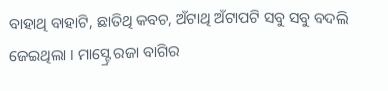ବାହାଥି ବାହାଟି, ଛାତିଥି କବଚ, ଅଁଟାଥି ଅଁଟାପଟି ସବୁ ସବୁ ବଦଲି ଜେଇଥିଲା । ମାସ୍ଟ୍ରେ ରଜା ବାଗିର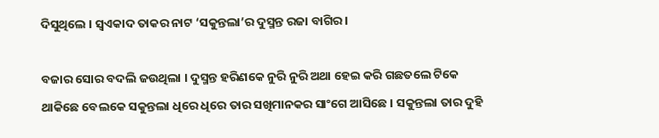ଦିସୁଥିଲେ । ସ୍ୱଏକାଦ ତାକର ନାଟ ‘ସକୁନ୍ତଲା’ର ଦୁସ୍ମନ୍ତ ରଜା ବାଗିର ।

ବଜାର ସୋର ବଦଲି ଜଉଥିଲା । ଦୁସ୍ମନ୍ତ ହରିଣକେ ନୁରି ନୁରି ଅଥା ହେଇ କରି ଗଛତଲେ ଟିକେ ଥାକିଛେ ବେଲକେ ସକୁନ୍ତଲା ଧିରେ ଧିରେ ତାର ସଖିମାନକର ସାଂଗେ ଆସିଛେ । ସକୁନ୍ତଲା ତାର ଦୁହି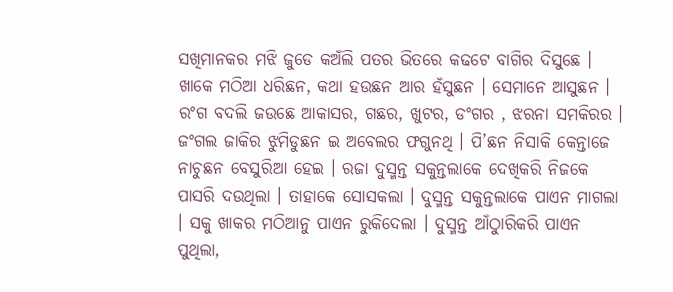ସଖିମାନକର ମଝି ଜୁଡେ କଅଁଲି ପତର ଭିତରେ କଢଟେ ବାଗିର ଦିସୁଛେ । ଖାକେ ମଠିଆ ଧରିଛନ, କଥା ହଉଛନ ଆର ହଁସୁଛନ । ସେମାନେ ଆସୁଛନ । ରଂଗ ବଦଲି ଜଉଛେ ଆକାସର, ଗଛର, ଖୁଟର, ଡଂଗର , ଝରନା ସମକିରର । ଜଂଗଲ ଜାକିର ଝୁମିଡୁଛନ ଇ ଅବେଲର ଫଗୁନଥି । ପି’ଛନ ନିସାକି କେନ୍ତାଜେ ନାଚୁଛନ ବେସୁରିଆ ହେଇ । ରଜା ଦୁସ୍ମନ୍ତ ସକୁନ୍ତଲାକେ ଦେଖିକରି ନିଜକେ ପାସରି ଦଉଥିଲା । ତାହାକେ ସୋସକଲା । ଦୁସ୍ମନ୍ତ ସକୁନ୍ତଲାକେ ପାଏନ ମାଗଲା । ସକୁ ଖାକର ମଠିଆନୁ ପାଏନ ରୁକିଦେଲା । ଦୁସ୍ମନ୍ତ ଆଁଠୁାରିକରି ପାଏନ ପୁଥିଲା,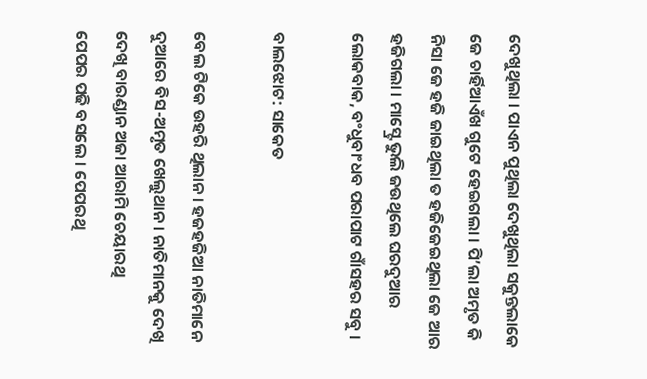ଦେଖୁଥିଲା । ପାଏନ ପୁଥିଲା ଦେଖୁଥିଲା ସକୁନ୍ତଲାକେ ଜେ ଚାର୍ହିଆଏଁଖ ଗୁଟେ ହେଇଗଲା । ପି’ଲା ଅମୃତ କି ନିସା ଜେ ହଜି ଜାଇଥିଲା ତ ହଜିଜେଇଥିଲା ଜେ ଆର ହଜିଗଲା । ମାସ୍ଟ୍ରେ ଭୁଲି ଜଉଥିଲେ ଘରଦୁଆର ଲୋକବାକ, ବଂଧୁବାଂଧବ ପରାପାଟ ଗାଁସହର ସବୁ ।

ବାଲଝୋଟ: ସାକେତ

ବେଲ ଟିକେ ଉହରି ଥିଲାନ । ହଜହଜିଆ ନାତିମାନେ ଦୁଆରେ ବିସ-ଅମୃତ ଖେଲୁଥାନ । ନାତିମାନକୁ ଦେଖି ଦେଖି ବାରଣ୍ଡାନ ଅଜା ଆରାମି ଚେୟାରଥି
ପେପର ପଢି ବସଲେ । ପେପରଥି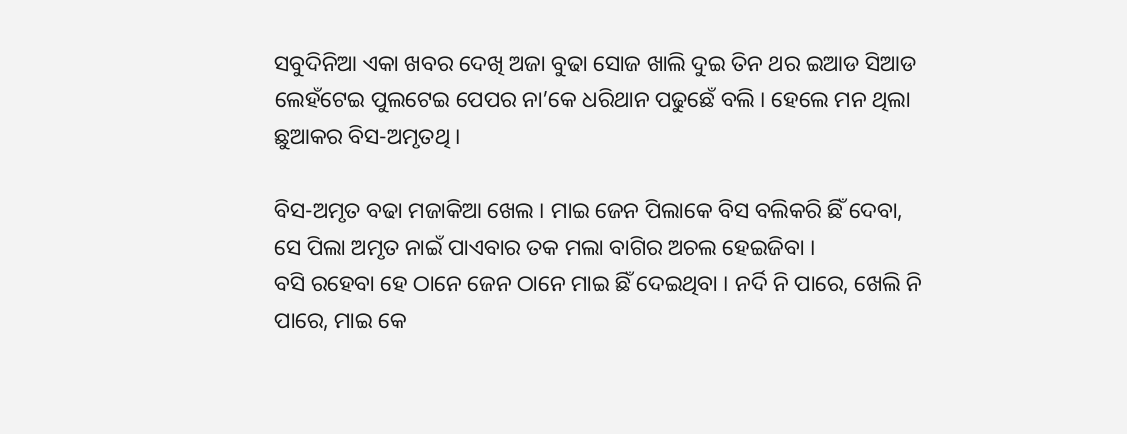ସବୁଦିନିଆ ଏକା ଖବର ଦେଖି ଅଜା ବୁଢା ସୋଜ ଖାଲି ଦୁଇ ତିନ ଥର ଇଆଡ ସିଆଡ ଲେହଁଟେଇ ପୁଲଟେଇ ପେପର ନା’କେ ଧରିଥାନ ପଢୁଛେଁ ବଲି । ହେଲେ ମନ ଥିଲା ଛୁଆକର ବିସ-ଅମୃତଥି ।

ବିସ-ଅମୃତ ବଢା ମଜାକିଆ ଖେଲ । ମାଇ ଜେନ ପିଲାକେ ବିସ ବଲିକରି ଛିଁ ଦେବା, ସେ ପିଲା ଅମୃତ ନାଇଁ ପାଏବାର ତକ ମଲା ବାଗିର ଅଚଲ ହେଇଜିବା ।
ବସି ରହେବା ହେ ଠାନେ ଜେନ ଠାନେ ମାଇ ଛିଁ ଦେଇଥିବା । ନର୍ଦି ନି ପାରେ, ଖେଲି ନି ପାରେ, ମାଇ କେ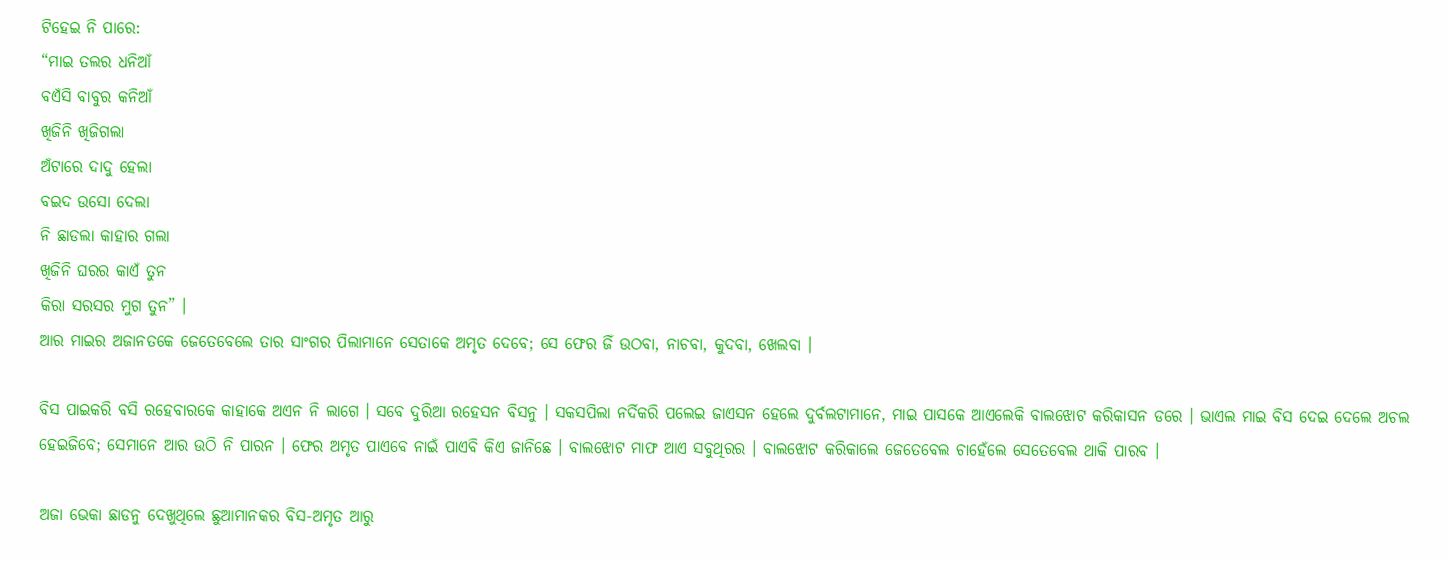ଟିହେଇ ନି ପାରେ:
“ମାଇ ତଲର ଧନିଆଁ
ବଏଁସି ବାବୁର କନିଆଁ
ଖିଜିନି ଖିଜିଗଲା
ଅଁଟାରେ ଦାଦୁ ହେଲା
ବଇଦ ଉସୋ ଦେଲା
ନି ଛାଡଲା କାହାର ଗଲା
ଖିଜିନି ଘରର କାଏଁ ତୁନ
କିରା ସରସର ମୁଗ ତୁନ” ।
ଆର ମାଇର ଅଜାନତକେ ଜେତେବେଲେ ତାର ସାଂଗର ପିଲାମାନେ ସେତାକେ ଅମୃତ ଦେବେ; ସେ ଫେର ଜିଁ ଉଠବା, ନାଚବା, କୁଦବା, ଖେଲବା ।

ବିସ ପାଇକରି ବସି ରହେବାରକେ କାହାକେ ଅଏନ ନି ଲାଗେ । ସବେ ଦୁରିଆ ରହେସନ ବିସନୁ । ସକସପିଲା ନର୍ଦିକରି ପଲେଇ ଜାଏସନ ହେଲେ ଦୁର୍ବଲଟାମାନେ, ମାଇ ପାସକେ ଆଏଲେକି ବାଲଝୋଟ କରିକାସନ ଡରେ । ଭାଏଲ ମାଇ ବିସ ଦେଇ ଦେଲେ ଅଚଲ ହେଇଜିବେ; ସେମାନେ ଆର ଉଠି ନି ପାରନ । ଫେର ଅମୃତ ପାଏବେ ନାଇଁ ପାଏବି କିଏ ଜାନିଛେ । ବାଲଝୋଟ ମାଫ ଆଏ ସବୁଥିରର । ବାଲଝୋଟ କରିକାଲେ ଜେତେବେଲ ଚାହେଁଲେ ସେତେବେଲ ଥାକି ପାରବ ।

ଅଜା ଭେକା ଛାଡନୁ ଦେଖୁଥିଲେ ଛୁଆମାନକର ବିସ-ଅମୃତ ଆରୁ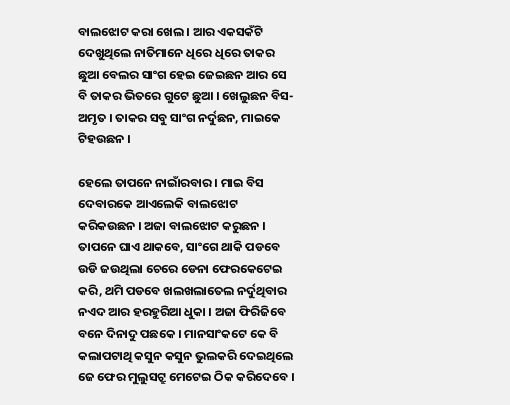ବାଲଝୋଟ କରା ଖେଲ । ଆର ଏକସକଁଟି ଦେଖୁଥିଲେ ନାତିମାନେ ଧିରେ ଧିରେ ତାକର ଛୁଆ ବେଲର ସାଂଗ ହେଇ ଜେଇଛନ ଆର ସେ ବି ତାକର ଭିତରେ ଗୁଟେ ଛୁଆ । ଖେଲୁଛନ ବିସ-ଅମୃତ । ତାକର ସବୁ ସାଂଗ ନର୍ଦୁଛନ, ମାଇକେ ଟିହଉଛନ ।

ହେଲେ ତାପନେ ନାଇାଁରବାର । ମାଇ ବିସ ଦେବାରକେ ଆଏଲେକି ବାଲଝୋଟ କରିକଉଛନ । ଅଜା ବାଲଝୋଟ କରୁଛନ । ତାପନେ ଘାଏ ଥାକବେ, ସାଂଗେ ଥାକି ପଡବେ ଉଡି ଜଉଥିଲା ଚେରେ ଡେନା ଫେରକେଟେଇ କରି, ଥମି ପଡବେ ଖଲଖଲାତେଲ ନର୍ଦୁଥିବାର ନଏଦ ଆର ହରହୁରିଆ ଧୁକା । ଅଜା ଫିରିଜିବେ ବନେ ଦିନାଦୁ ପଛକେ । ମାନସାଂକଟେ କେ ବି କଲାପଟାଥି କସୁନ କସୁନ ଭୁଲକରି ଦେଇଥିଲେ ଜେ ଫେର ମୁଲୁସଟ୍ରୁ ମେଟେଇ ଠିକ କରିଦେବେ ।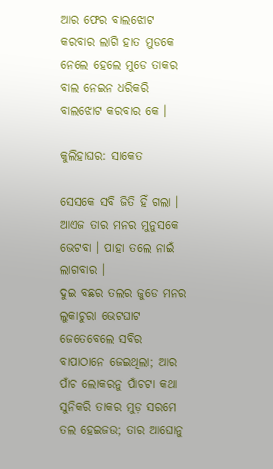ଆର ଫେର ବାଲଝୋଟ କରବାର ଲାଗି ହାତ ମୁଡକେ ନେଲେ ହେଲେ ମୁଡେ ତାକର ବାଲ ନେଇନ ଧରିକରି ବାଲଝୋଟ କରବାର କେ ।

କୁଲିହାଘର: ସାକେତ

ସେସକେ ସବି ଜିତି ହିଁ ଗଲା । ଆଏଜ ତାର ମନର ମୁନୁସକେ ଭେଟବା । ପାହା ତଲେ ନାଇଁ ଲାଗବାର ।
ଦୁଇ ବଛର ତଲର ଜୁଡେ ମନର ଲୁକାଚୁରା ଭେଟଘାଟ ଜେତେବେଲେ ସବିର ବାପାଠାନେ ଜେଇଥିଲା; ଆର ପାଁଚ ଲୋକରନୁ ପାଁଚଟା କଥା ସୁନିକରି ତାକର ମୁଡ଼ ସରମେ ତଲ ହେଇଜଉ; ତାର ଆଘୋନୁ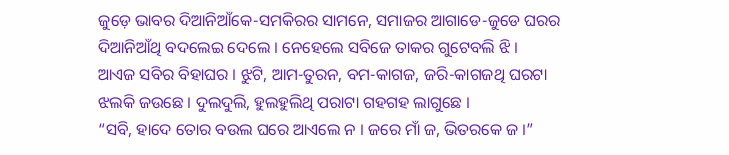ଜୁଡ଼େ ଭାବର ଦିଆନିଆଁକେ-ସମକିରର ସାମନେ, ସମାଜର ଆଗାଡେ-ଜୁଡେ ଘରର ଦିଆନିଆଁଥି ବଦଲେଇ ଦେଲେ । ନେହେଲେ ସବିଜେ ତାକର ଗୁଟେବଲି ଝି ।
ଆଏଜ ସବିର ବିହାଘର । ଝୁଟି, ଆମ-ତୁରନ, ବମ-କାଗଜ, ଜରି-କାଗଜଥି ଘରଟା ଝଲକି ଜଉଛେ । ଦୁଲଦୁଲି, ହୁଲହୁଲିଥି ପରାଟା ଗହଗହ ଲାଗୁଛେ ।
“ସବି, ହାଦେ ତୋର ବଉଲ ଘରେ ଆଏଲେ ନ । ଜରେ ମାଁ ଜ, ଭିତରକେ ଜ ।”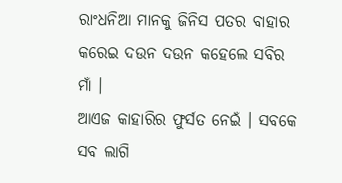ରାଂଧନିଆ ମାନକୁ ଜିନିସ ପତର ବାହାର କରେଇ ଦଉନ ଦଉନ କହେଲେ ସବିର ମାଁ ।
ଆଏଜ କାହାରିର ଫୁର୍ସତ ନେଇଁ । ସବକେ ସବ ଲାଗି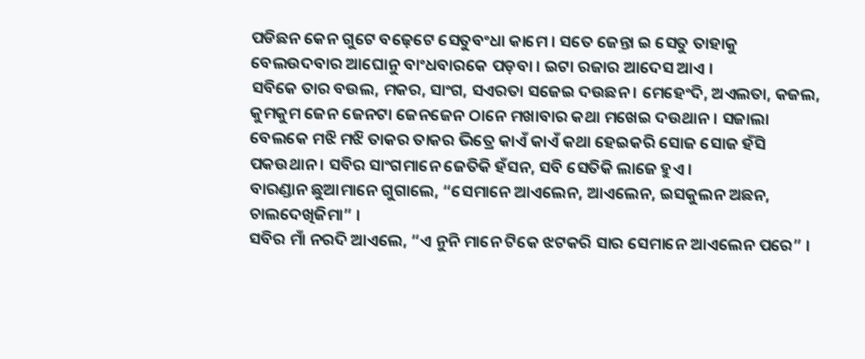ପଡିଛନ କେନ ଗୁଟେ ବଢ଼େଟେ ସେତୁବଂଧା କାମେ । ସତେ ଜେନ୍ତା ଇ ସେତୁ ତାହାକୁ ବେଲଉଦବାର ଆଘୋନୁ ବାଂଧବାରକେ ପଡ଼ବା । ଇଟା ରଜାର ଆଦେସ ଆଏ ।
ସବିକେ ତାର ବଉଲ, ମକର, ସାଂଗ, ସଏରତା ସଜେଇ ଦଉଛନ । ମେହେଂଦି, ଅଏଲତା, କଜଲ, କୁମକୁମ ଜେନ ଜେନଟା ଜେନଜେନ ଠାନେ ମଖାବାର କଥା ମଖେଇ ଦଉଥାନ । ସଜାଲା ବେଲକେ ମଝି ମଝି ତାକର ତାକର ଭିତ୍ରେ କାଏଁ କାଏଁ କଥା ହେଇକରି ସୋଜ ସୋଜ ହଁସି ପକଉଥାନ । ସବିର ସାଂଗମାନେ ଜେତିକି ହଁସନ, ସବି ସେତିକି ଲାଜେ ହୁଏ ।
ବାରଣ୍ଡାନ ଛୁଆମାନେ ଗୁଗାଲେ, “ସେମାନେ ଆଏଲେନ, ଆଏଲେନ, ଇସକୁଲନ ଅଛନ, ଚାଲଦେଖିଜିମା” ।
ସବିର ମାଁ ନରଦି ଆଏଲେ, “ଏ ନୁନି ମାନେ ଟିକେ ଝଟକରି ସାର ସେମାନେ ଆଏଲେନ ପରେ” ।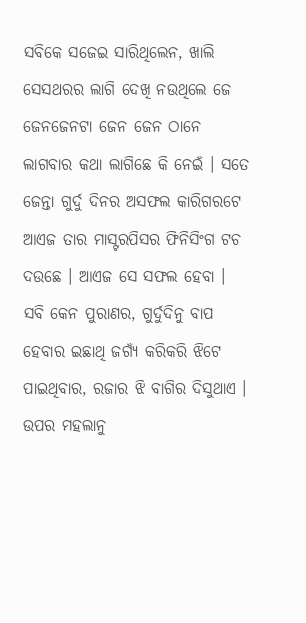ସବିକେ ସଜେଇ ସାରିଥିଲେନ, ଖାଲି ସେସଥରର ଲାଗି ଦେଖି ନଉଥିଲେ ଜେ ଜେନଜେନଟା ଜେନ ଜେନ ଠାନେ ଲାଗବାର କଥା ଲାଗିଛେ କି ନେଇଁ । ସତେ ଜେନ୍ତା ଗୁର୍ଦୁ ଦିନର ଅସଫଲ କାରିଗରଟେ ଆଏଜ ତାର ମାସ୍ଟରପିସର ଫିନିସିଂଗ ଟଚ ଦଉଛେ । ଆଏଜ ସେ ସଫଲ ହେବା ।
ସବି କେନ ପୁରାଣର, ଗୁର୍ଦୁଦିନୁ ବାପ ହେବାର ଇଛାଥି ଜଗ୍ୟଁ କରିକରି ଝିଟେ ପାଇଥିବାର, ରଜାର ଝି ବାଗିର ଦିସୁଥାଏ ।
ଉପର ମହଲାନୁ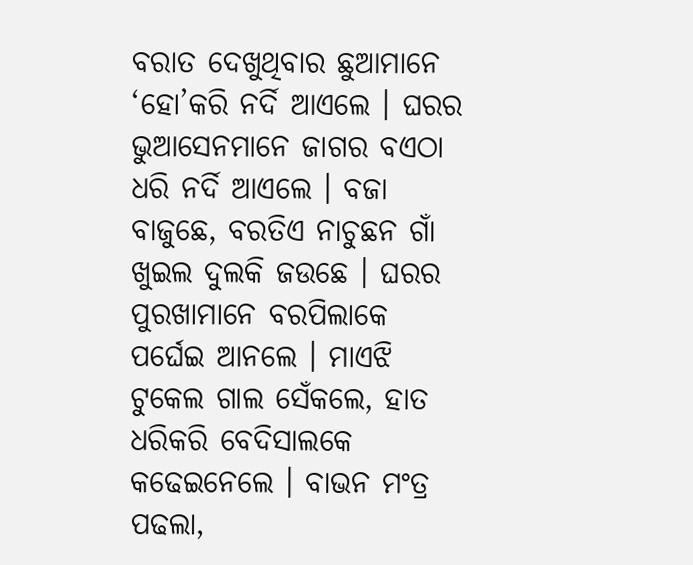ବରାତ ଦେଖୁଥିବାର ଛୁଆମାନେ ‘ହୋ’କରି ନର୍ଦି ଆଏଲେ । ଘରର ଭୁଆସେନମାନେ ଜାଗର ବଏଠା ଧରି ନର୍ଦି ଆଏଲେ । ବଜା ବାଜୁଛେ, ବରତିଏ ନାଚୁଛନ ଗାଁ ଖୁଇଲ ଦୁଲକି ଜଉଛେ । ଘରର ପୁରଖାମାନେ ବରପିଲାକେ ପର୍ଘେଇ ଆନଲେ । ମାଏଝି ଟୁକେଲ ଗାଲ ସେଁକଲେ, ହାତ ଧରିକରି ବେଦିସାଲକେ କଢେଇନେଲେ । ବାଭନ ମଂତ୍ର ପଢଲା,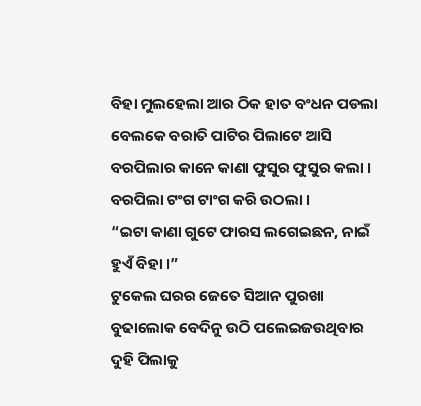ବିହା ମୁଲହେଲା ଆର ଠିକ ହାତ ବଂଧନ ପଡଲା ବେଲକେ ବରାତି ପାଟିର ପିଲାଟେ ଆସି ବରପିଲାର କାନେ କାଣା ଫୁସୁର ଫୁସୁର କଲା । ବରପିଲା ଟଂଗ ଟାଂଗ କରି ଉଠଲା ।
“ଇଟା କାଣା ଗୁଟେ ଫାରସ ଲଗେଇଛନ, ନାଇଁ ହୁଏଁ ବିହା ।”
ଟୁକେଲ ଘରର ଜେତେ ସିଆନ ପୁରଖା ବୁଢାଲୋକ ବେଦିନୁ ଉଠି ପଲେଇଜଉଥିବାର ଦୁହି ପିଲାକୁ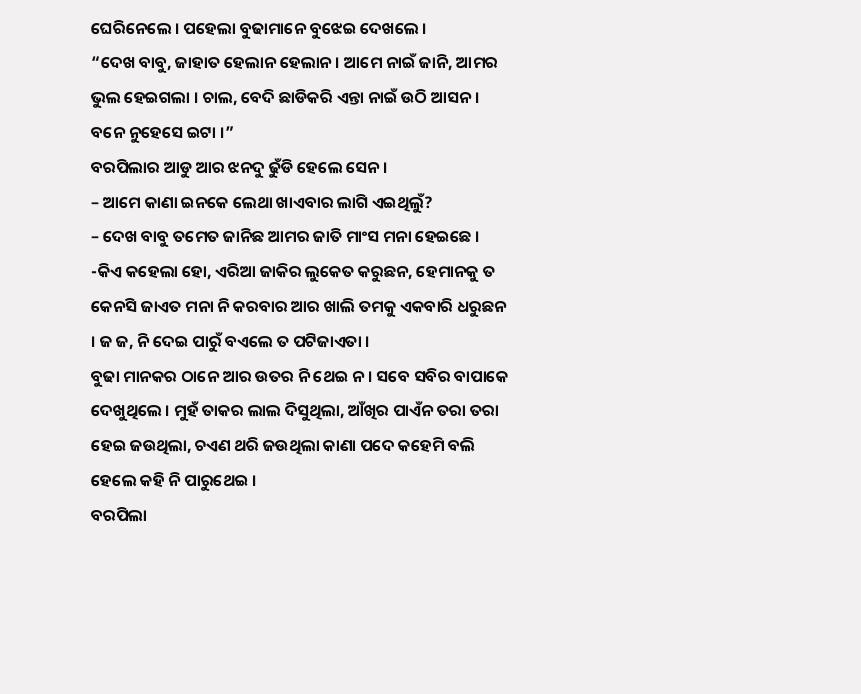ଘେରିନେଲେ । ପହେଲା ବୁଢାମାନେ ବୁଝେଇ ଦେଖଲେ ।
“ଦେଖ ବାବୁ, ଜାହାତ ହେଲାନ ହେଲାନ । ଆମେ ନାଇଁ ଜାନି, ଆମର ଭୁଲ ହେଇଗଲା । ଚାଲ, ବେଦି ଛାଡିକରି ଏନ୍ତା ନାଇଁ ଉଠି ଆସନ । ବନେ ନୁହେସେ ଇଟା ।”
ବରପିଲାର ଆଡୁ ଆର ଝନଦୁ ଢୁଁଡି ହେଲେ ସେନ ।
– ଆମେ କାଣା ଇନକେ ଲେଥା ଖାଏବାର ଲାଗି ଏଇଥିଲୁଁ?
– ଦେଖ ବାବୁ ତମେତ ଜାନିଛ ଆମର ଜାତି ମାଂସ ମନା ହେଇଛେ ।
-କିଏ କହେଲା ହୋ, ଏରିଆ ଜାକିର ଲୁକେତ କରୁଛନ, ହେମାନକୁ ତ କେନସି ଜାଏତ ମନା ନି କରବାର ଆର ଖାଲି ତମକୁ ଏକବାରି ଧରୁଛନ । ଜ ଜ, ନି ଦେଇ ପାରୁଁ ବଏଲେ ତ ପଟିଜାଏତା ।
ବୁଢା ମାନକର ଠାନେ ଆର ଉତର ନି ଥେଇ ନ । ସବେ ସବିର ବାପାକେ ଦେଖୁଥିଲେ । ମୁହଁ ତାକର ଲାଲ ଦିସୁଥିଲା, ଆଁଖିର ପାଏଁନ ତରା ତରା ହେଇ ଜଉଥିଲା, ଚଏଣ ଥରି ଜଉଥିଲା କାଣା ପଦେ କହେମି ବଲି ହେଲେ କହି ନି ପାରୁଥେଇ ।
ବରପିଲା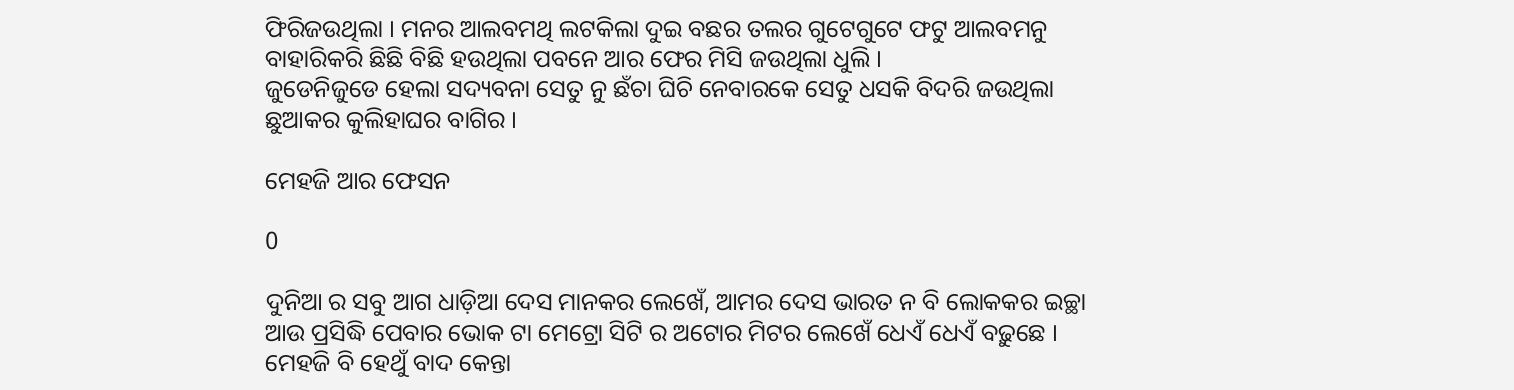ଫିରିଜଉଥିଲା । ମନର ଆଲବମଥି ଲଟକିଲା ଦୁଇ ବଛର ତଲର ଗୁଟେଗୁଟେ ଫଟୁ ଆଲବମନୁ ବାହାରିକରି ଛିଛି ବିଛି ହଉଥିଲା ପବନେ ଆର ଫେର ମିସି ଜଉଥିଲା ଧୁଲି ।
ଜୁଡେନିଜୁଡେ ହେଲା ସଦ୍ୟବନା ସେତୁ ନୁ ଛଁଚା ଘିଚି ନେବାରକେ ସେତୁ ଧସକି ବିଦରି ଜଉଥିଲା ଛୁଆକର କୁଲିହାଘର ବାଗିର ।

ମେହଜି ଆର ଫେସନ

0

ଦୁନିଆ ର ସବୁ ଆଗ ଧାଡ଼ିଆ ଦେସ ମାନକର ଲେଖେଁ, ଆମର ଦେସ ଭାରତ ନ ବି ଲୋକକର ଇଚ୍ଛା ଆଉ ପ୍ରସିଦ୍ଧି ପେବାର ଭୋକ ଟା ମେଟ୍ରୋ ସିଟି ର ଅଟୋର ମିଟର ଲେଖେଁ ଧେଏଁ ଧେଏଁ ବଢ଼ୁଛେ । ମେହଜି ବି ହେଥୁଁ ବାଦ କେନ୍ତା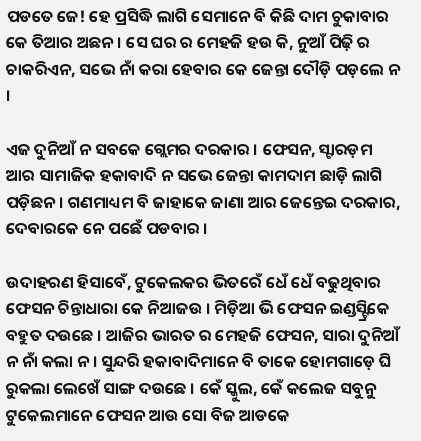ପଡତେ ଜେ! ହେ ପ୍ରସିଦ୍ଧି ଲାଗି ସେମାନେ ବି କିଛି ଦାମ ଚୁକାବାର କେ ତିଆର ଅଛନ । ସେ ଘର ର ମେହଜି ହଉ କି, ନୁଆଁ ପିଢ଼ି ର ଚାକରିଏନ, ସଭେ ନାଁ କରା ହେବାର କେ ଜେନ୍ତା ଦୌଡ଼ି ପଡ଼ଲେ ନ ।

ଏଜ ଦୁନିଆଁ ନ ସବକେ ଗ୍ଲେମର ଦରକାର । ଫେସନ, ସ୍ଟାରଡ଼ମ ଆର ସାମାଜିକ ହକାବାଦି ନ ସଭେ ଜେନ୍ତା କାମଦାମ ଛାଡ଼ି ଲାଗି ପଡ଼ିଛନ । ଗଣମାଧ୍ୟମ ବି ଜାହାକେ ଜାଣା ଆର ଜେନ୍ତେଇ ଦରକାର, ଦେବାରକେ ନେ ପଛେଁ ପଡବାର ।

ଉଦାହରଣ ହିସାବେଁ, ଟୁକେଲକର ଭିତରେଁ ଧେଁ ଧେଁ ବଢୁଥିବାର ଫେସନ ଚିନ୍ତାଧାରା କେ ନିଆଜଉ । ମିଡ଼ିଆ ଭି ଫେସନ ଇଣ୍ଡସ୍ଟ୍ରିକେ ବହୁତ ଦଉଛେ । ଆଜିର ଭାରତ ର ମେହଜି ଫେସନ, ସାରା ଦୁନିଆଁ ନ ନାଁ କଲା ନ । ସୁନ୍ଦରି ହକାବାଦିମାନେ ବି ତାକେ ହୋମଗାଡ଼େ ଘି ରୁକଲା ଲେଖେଁ ସାଙ୍ଗ ଦଉଛେ । କେଁ ସ୍କୁଲ, କେଁ କଲେଜ ସବୁନୁ ଟୁକେଲମାନେ ଫେସନ ଆଉ ସୋ ବିଜ ଆଡକେ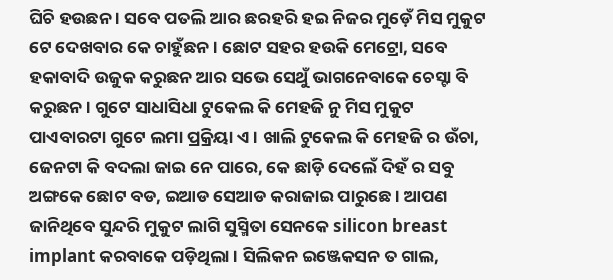ଘିଚି ହଉଛନ । ସବେ ପତଲି ଆର ଛରହରି ହଇ ନିଜର ମୁଡ଼େଁ ମିସ ମୁକୁଟ ଟେ ଦେଖବାର କେ ଚାହୁଁଛନ । ଛୋଟ ସହର ହଉକି ମେଟ୍ରୋ, ସବେ ହକାବାଦି ଉଜୁକ କରୁଛନ ଆର ସଭେ ସେଥୁଁ ଭାଗନେବାକେ ଚେସ୍ଟା ବି କରୁଛନ । ଗୁଟେ ସାଧାସିଧା ଟୁକେଲ କି ମେହଜି ନୁ ମିସ ମୁକୁଟ ପାଏବାରଟା ଗୁଟେ ଲମା ପ୍ରକ୍ରିୟା ଏ । ଖାଲି ଟୁକେଲ କି ମେହଜି ର ଉଁଚା, ଜେନଟା କି ବଦଲା ଜାଇ ନେ ପାରେ, କେ ଛାଡ଼ି ଦେଲେଁ ଦିହଁ ର ସବୁ ଅଙ୍ଗକେ ଛୋଟ ବଡ, ଇଆଡ ସେଆଡ କରାଜାଇ ପାରୁଛେ । ଆପଣ ଜାନିଥିବେ ସୁନ୍ଦରି ମୁକୁଟ ଲାଗି ସୁସ୍ମିତା ସେନକେ silicon breast implant କରବାକେ ପଡ଼ିଥିଲା । ସିଲିକନ ଇଞ୍ଜେକସନ ତ ଗାଲ,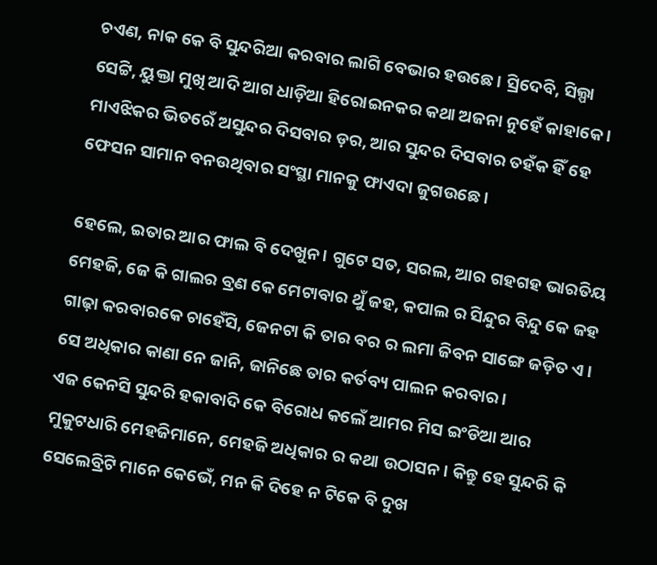ଚଏଣ, ନାକ କେ ବି ସୁନ୍ଦରିଆ କରବାର ଲାଗି ବେଭାର ହଉଛେ । ସ୍ରିଦେବି, ସିଲ୍ପା ସେଟ୍ଟି, ୟୁକ୍ତା ମୁଖି ଆଦି ଆଗ ଧାଡ଼ିଆ ହିରୋଇନକର କଥା ଅଜନା ନୁହେଁ କାହାକେ । ମାଏଝିକର ଭିତରେଁ ଅସୁନ୍ଦର ଦିସବାର ଡ଼ର, ଆର ସୁନ୍ଦର ଦିସବାର ତହଁକ ହିଁ ହେ ଫେସନ ସାମାନ ବନଉଥିବାର ସଂସ୍ଥା ମାନକୁ ଫାଏଦା ଜୁଗଉଛେ ।

ହେଲେ, ଇତାର ଆର ଫାଲ ବି ଦେଖୁନ । ଗୁଟେ ସତ, ସରଲ, ଆର ଗହଗହ ଭାରତିୟ ମେହଜି, ଜେ କି ଗାଲର ବ୍ରଣ କେ ମେଟାବାର ଥୁଁ ଜହ, କପାଲ ର ସିନ୍ଦୁର ବିନ୍ଦୁ କେ ଜହ ଗାଢ଼ା କରବାରକେ ଚାହେଁସି, ଜେନଟା କି ତାର ବର ର ଲମା ଜିବନ ସାଙ୍ଗେ ଜଡ଼ିତ ଏ । ସେ ଅଧିକାର କାଣା ନେ ଜାନି, ଜାନିଛେ ତାର କର୍ତବ୍ୟ ପାଲନ କରବାର ।
ଏଜ କେନସି ସୁନ୍ଦରି ହକାବାଦି କେ ବିରୋଧ କଲେଁ ଆମର ମିସ ଇଂଡିଆ ଆର ମୁକୁଟଧାରି ମେହଜିମାନେ, ମେହଜି ଅଧିକାର ର କଥା ଉଠାସନ । କିନ୍ତୁ ହେ ସୁନ୍ଦରି କି ସେଲେବ୍ରିଟି ମାନେ କେଭେଁ, ମନ କି ଦିହେ ନ ଟିକେ ବି ଦୁଖ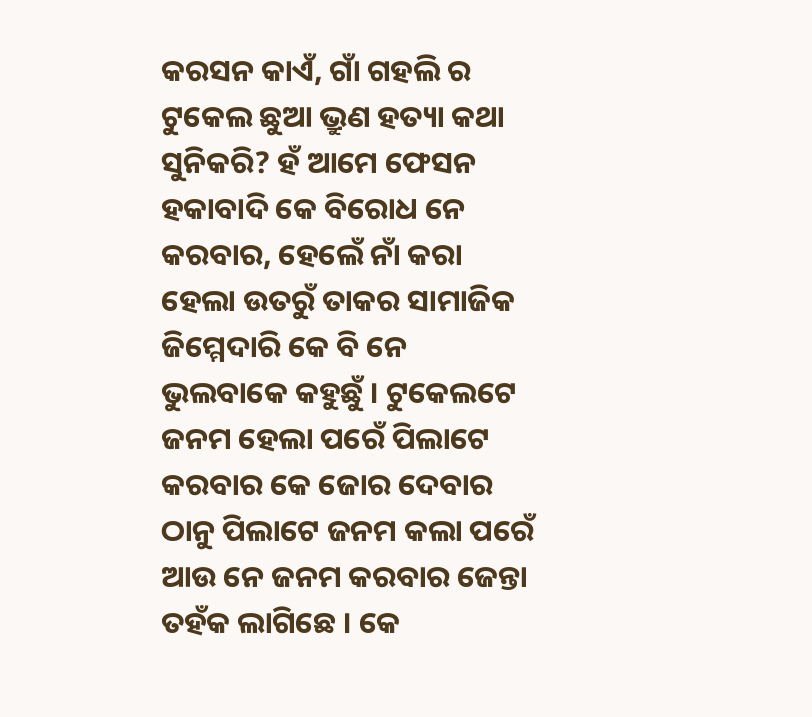କରସନ କାଏଁ, ଗାଁ ଗହଲି ର ଟୁକେଲ ଛୁଆ ଭ୍ରୁଣ ହତ୍ୟା କଥା ସୁନିକରି? ହଁ ଆମେ ଫେସନ ହକାବାଦି କେ ବିରୋଧ ନେ କରବାର, ହେଲେଁ ନାଁ କରା ହେଲା ଉତରୁଁ ତାକର ସାମାଜିକ ଜିମ୍ମେଦାରି କେ ବି ନେ ଭୁଲବାକେ କହୁଛୁଁ । ଟୁକେଲଟେ ଜନମ ହେଲା ପରେଁ ପିଲାଟେ କରବାର କେ ଜୋର ଦେବାର ଠାନୁ ପିଲାଟେ ଜନମ କଲା ପରେଁ ଆଉ ନେ ଜନମ କରବାର ଜେନ୍ତା ତହଁକ ଲାଗିଛେ । କେ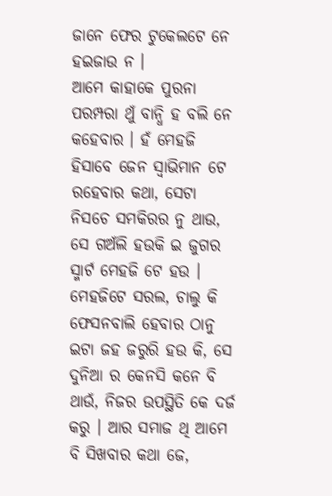ଜାନେ ଫେର ଟୁକେଲଟେ ନେ ହଇଜାଉ ନ ।
ଆମେ କାହାକେ ପୁରନା ପରମ୍ପରା ଥୁଁ ବାନ୍ଧି ହ ବଲି ନେ କହେବାର । ହଁ ମେହଜି ହିସାବେ ଜେନ ସ୍ୱାଭିମାନ ଟେ ରହେବାର କଥା, ସେଟା ନିସଚେ ସମକିରର ନୁ ଥାଉ, ସେ ଗଅଁଲି ହଉକି ଇ ଜୁଗର ସ୍ମାର୍ଟ ମେହଜି ଟେ ହଉ । ମେହଜିଟେ ସରଲ, ଚାଲୁ କି ଫେସନବାଲି ହେବାର ଠାନୁ ଇଟା ଜହ ଜରୁରି ହଉ କି, ସେ ଦୁନିଆ ର କେନସି କନେ ବି ଥାଉଁ, ନିଜର ଉପସ୍ଥିତି କେ ଦର୍ଜ କରୁ । ଆର ସମାଜ ଥି ଆମେ ବି ସିଖବାର କଥା ଜେ,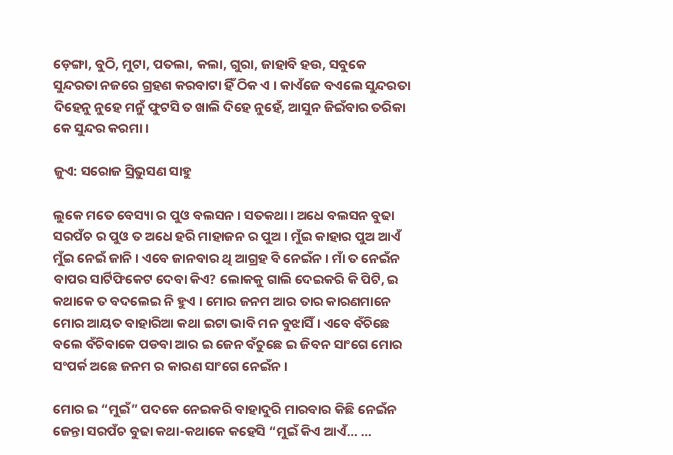ଡ଼େଙ୍ଗା, ବୁଠି, ମୁଟା, ପତଲା, କଲା, ଗୁରା, ଜାହାବି ହଉ, ସବୁକେ ସୁନ୍ଦରତା ନଜରେ ଗ୍ରହଣ କରବାଟା ହିଁ ଠିକ ଏ । କାଏଁଜେ ବଏଲେ ସୁନ୍ଦରତା ଦିହେନୁ ନୁହେ ମନୁଁ ଫୁଟସି ତ ଖାଲି ଦିହେ ନୁହେଁ, ଆସୁନ ଜିଇଁବାର ତରିକା କେ ସୁନ୍ଦର କରମା ।

ଜୁଏ: ସରୋଜ ସ୍ରିଭୁସଣ ସାହୁ

ଲୁକେ ମତେ ବେସ୍ୟା ର ପୁଓ ବଲସନ । ସତକଥା । ଅଧେ ବଲସନ ବୁଢା ସରପଁଚ ର ପୁଓ ତ ଅଧେ ହରି ମାହାଜନ ର ପୁଅ । ମୁଁଇ କାହାର ପୁଅ ଆଏଁ ମୁଁଇ ନେଇଁ ଜାନି । ଏବେ ଜାନବାର ଥି ଆଗ୍ରହ ବି ନେଇଁନ । ମାଁ ତ ନେଇଁନ ବାପର ସାର୍ଟିଫିକେଟ ଦେବା କିଏ? ଲୋକକୁ ଗାଲି ଦେଇକରି କି ପିଟି, ଇ କଥାକେ ତ ବଦଲେଇ ନି ହୁଏ । ମୋର ଜନମ ଆର ତାର କାରଣମାନେ ମୋର ଆୟତ ବାହାରିଆ କଥା ଇଟା ଭାବି ମନ ବୁଝାସିଁ । ଏବେ ବଁଚିଛେ ବଲେ ବଁଚିବାକେ ପଡବା ଆର ଇ ଜେନ ବଁଚୁଛେ ଇ ଜିବନ ସାଂଗେ ମୋର ସଂପର୍କ ଅଛେ ଜନମ ର କାରଣ ସାଂଗେ ନେଇଁନ ।

ମୋର ଇ “ମୁଇଁ” ପଦକେ ନେଇକରି ବାହାଦୁରି ମାରବାର କିଛି ନେଇଁନ ଜେନ୍ତା ସରପଁଚ ବୁଢା କଥା-କଥାକେ କହେସି “ମୁଇଁ କିଏ ଆଏଁ… …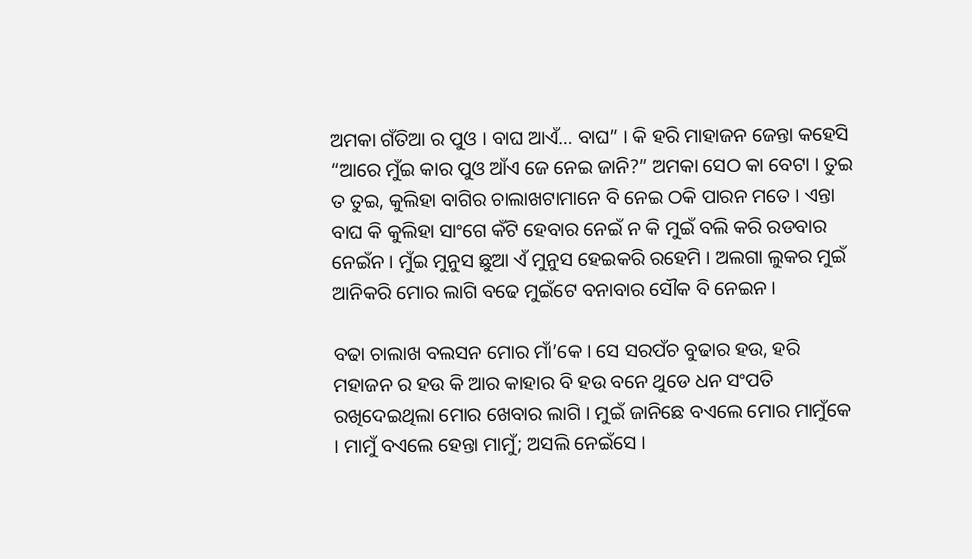ଅମକା ଗଁତିଆ ର ପୁଓ । ବାଘ ଆଏଁ… ବାଘ” । କି ହରି ମାହାଜନ ଜେନ୍ତା କହେସି “ଆରେ ମୁଁଇ କାର ପୁଓ ଆଁଏ ଜେ ନେଇ ଜାନି?” ଅମକା ସେଠ କା ବେଟା । ତୁଇ ତ ତୁଇ, କୁଲିହା ବାଗିର ଚାଲାଖଟାମାନେ ବି ନେଇ ଠକି ପାରନ ମତେ । ଏନ୍ତା ବାଘ କି କୁଲିହା ସାଂଗେ କଁଟି ହେବାର ନେଇଁ ନ କି ମୁଇଁ ବଲି କରି ରଡବାର ନେଇଁନ । ମୁଁଇ ମୁନୁସ ଛୁଆ ଏଁ ମୁନୁସ ହେଇକରି ରହେମି । ଅଲଗା ଲୁକର ମୁଇଁ ଆନିକରି ମୋର ଲାଗି ବଢେ ମୁଇଁଟେ ବନାବାର ସୌକ ବି ନେଇନ ।

ବଢା ଚାଲାଖ ବଲସନ ମୋର ମାଁ’କେ । ସେ ସରପଁଚ ବୁଢାର ହଉ, ହରି ମହାଜନ ର ହଉ କି ଆର କାହାର ବି ହଉ ବନେ ଥୁଡେ ଧନ ସଂପତି ରଖିଦେଇଥିଲା ମୋର ଖେବାର ଲାଗି । ମୁଇଁ ଜାନିଛେ ବଏଲେ ମୋର ମାମୁଁକେ । ମାମୁଁ ବଏଲେ ହେନ୍ତା ମାମୁଁ; ଅସଲି ନେଇଁସେ ।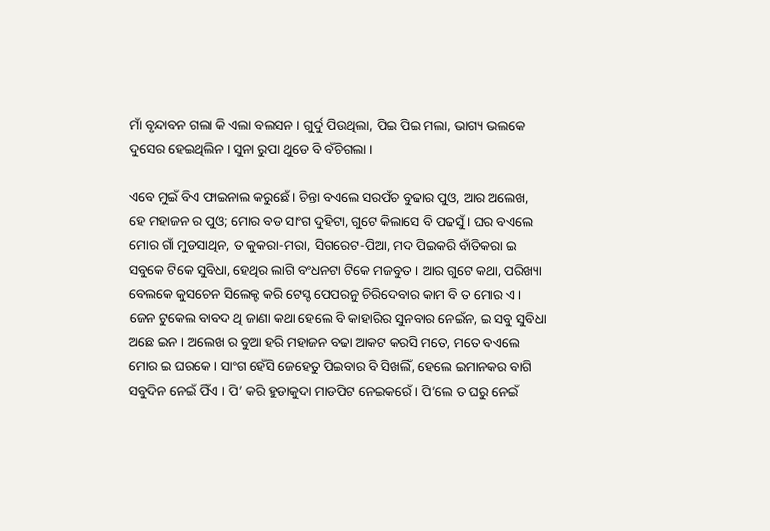ମାଁ ବୃନ୍ଦାବନ ଗଲା କି ଏଲା ବଲସନ । ଗୁର୍ଦୁ ପିଉଥିଲା, ପିଇ ପିଇ ମଲା, ଭାଗ୍ୟ ଭଲକେ ଦୁସେର ହେଇଥିଲିନ । ସୁନା ରୁପା ଥୁଡେ ବି ବଁଚିଗଲା ।

ଏବେ ମୁଇଁ ବିଏ ଫାଇନାଲ କରୁଛେଁ । ଚିନ୍ତା ବଏଲେ ସରପଁଚ ବୁଢାର ପୁଓ, ଆର ଅଲେଖ, ହେ ମହାଜନ ର ପୁଓ; ମୋର ବଡ ସାଂଗ ଦୁହିଟା, ଗୁଟେ କିଲାସେ ବି ପଢସୁଁ । ଘର ବଏଲେ ମୋର ଗାଁ ମୁଡସାଥିନ, ତ କୁକରା-ମରା, ସିଗରେଟ-ପିଆ, ମଦ ପିଇକରି ବାଁତିକରା ଇ ସବୁକେ ଟିକେ ସୁବିଧା, ହେଥିର ଲାଗି ବଂଧନଟା ଟିକେ ମଜବୁତ । ଆର ଗୁଟେ କଥା, ପରିଖ୍ୟା ବେଲକେ କୁସଚେନ ସିଲେକ୍ଟ କରି ଟେସ୍ଟ ପେପରନୁ ଚିରିଦେବାର କାମ ବି ତ ମୋର ଏ । ଜେନ ଟୁକେଲ ବାବଦ ଥି ଜାଣା କଥା ହେଲେ ବି କାହାରିର ସୁନବାର ନେଇଁନ, ଇ ସବୁ ସୁବିଧା ଅଛେ ଇନ । ଅଲେଖ ର ବୁଆ ହରି ମହାଜନ ବଢା ଆକଟ କରସି ମତେ, ମତେ ବଏଲେ ମୋର ଇ ଘରକେ । ସାଂଗ ହେଁସି ଜେହେତୁ ପିଇବାର ବି ସିଖଲିଁ, ହେଲେ ଇମାନକର ବାଗି ସବୁଦିନ ନେଇଁ ପିଁଏ । ପି’ କରି ହୁଡାକୁଦା ମାଡପିଟ ନେଇକରେଁ । ପି’ଲେ ତ ଘରୁ ନେଇଁ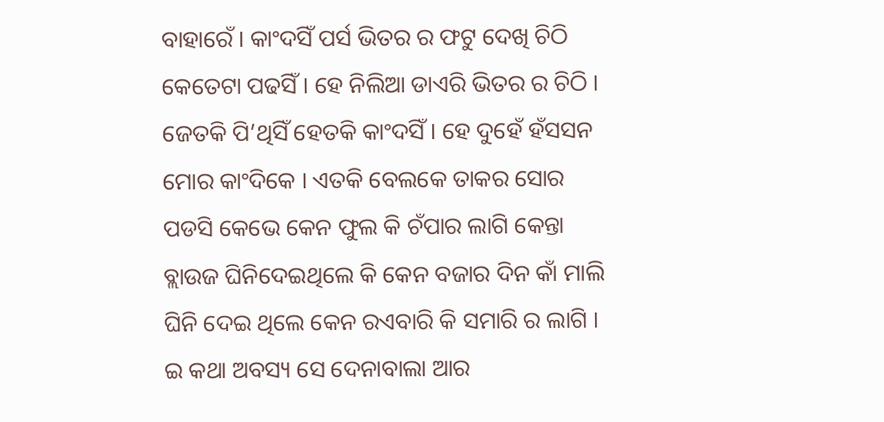ବାହାରେଁ । କାଂଦସିଁ ପର୍ସ ଭିତର ର ଫଟୁ ଦେଖି ଚିଠି କେତେଟା ପଢସିଁ । ହେ ନିଲିଆ ଡାଏରି ଭିତର ର ଚିଠି । ଜେତକି ପି’ଥିସିଁ ହେତକି କାଂଦସିଁ । ହେ ଦୁହେଁ ହଁସସନ ମୋର କାଂଦିକେ । ଏତକି ବେଲକେ ତାକର ସୋର ପଡସି କେଭେ କେନ ଫୁଲ କି ଚଁପାର ଲାଗି କେନ୍ତା ବ୍ଲାଉଜ ଘିନିଦେଇଥିଲେ କି କେନ ବଜାର ଦିନ କାଁ ମାଲି ଘିନି ଦେଇ ଥିଲେ କେନ ରଏବାରି କି ସମାରି ର ଲାଗି । ଇ କଥା ଅବସ୍ୟ ସେ ଦେନାବାଲା ଆର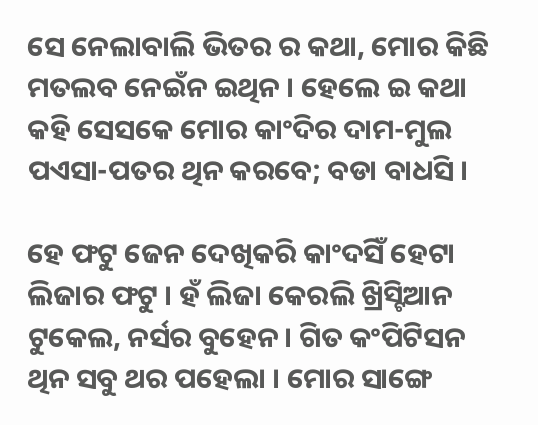ସେ ନେଲାବାଲି ଭିତର ର କଥା, ମୋର କିଛି ମତଲବ ନେଇଁନ ଇଥିନ । ହେଲେ ଇ କଥା କହି ସେସକେ ମୋର କାଂଦିର ଦାମ-ମୁଲ ପଏସା-ପତର ଥିନ କରବେ; ବଡା ବାଧସି ।

ହେ ଫଟୁ ଜେନ ଦେଖିକରି କାଂଦସିଁ ହେଟା ଲିଜାର ଫଟୁ । ହଁ ଲିଜା କେରଲି ଖ୍ରିସ୍ଟିଆନ ଟୁକେଲ, ନର୍ସର ବୁହେନ । ଗିତ କଂପିଟିସନ ଥିନ ସବୁ ଥର ପହେଲା । ମୋର ସାଙ୍ଗେ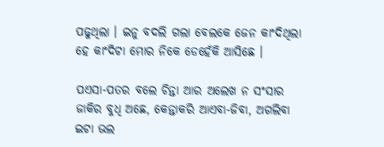ପଢୁଥିଲା । ଇନୁ ବଦଲି ଗଲା ବେଲକେ ଜେନ କାଂଦିଥିଲା ହେ କାଂଦିଟା ମୋର ନିକେ ଡେହେଁକି ଆସିଛେ ।

ପଏସା-ପତର ବଲେ ଚିନ୍ତା ଆର ଅଲେଖ ନ ସଂସାର ଜାକିର ବୁଧି ଅଛେ, କେନ୍ତାକରି ଆଏବା-ଜିବା, ଅଗଲିବା ଇଟା ଭଲ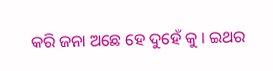କରି ଜନା ଅଛେ ହେ ଦୁହେଁ କୁ । ଇଥର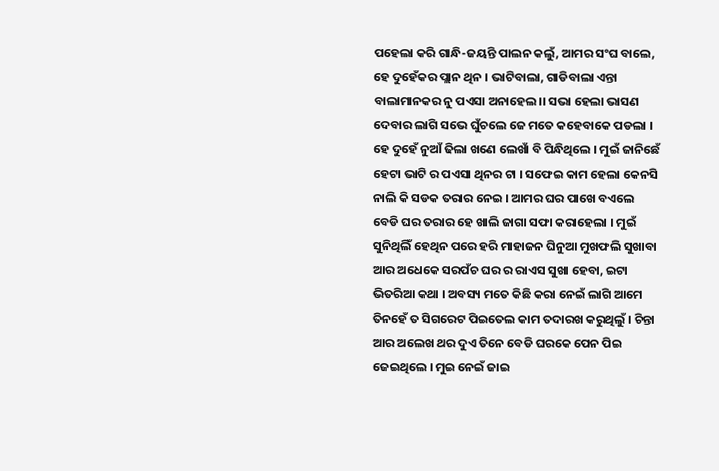ପହେଲା କରି ଗାନ୍ଧି-ଜୟନ୍ତି ପାଲନ କଲୁଁ, ଆମର ସଂଘ ବାଲେ, ହେ ଦୁହେଁକର ପ୍ଲାନ ଥିନ । ଭାଟିବାଲା, ଗାଡିବାଲା ଏନ୍ତା ବାଲାମାନକର ନୁ ପଏସା ଅନାହେଲ।। ସଭା ହେଲା ଭାସଣ ଦେବାର ଲାଗି ସଭେ ଘୁଁଚଲେ ଜେ ମତେ କହେବାକେ ପଡଲା । ହେ ଦୁହେଁ ନୁଆଁ ଢିଲା ଖଣେ ଲେଖାଁ ବି ପିନ୍ଧିଥିଲେ । ମୁଇଁ ଜାନିଛେଁ ହେଟା ଭାଟି ର ପଏସା ଥିନର ଟା । ସଫେଇ କାମ ହେଲା କେନସି ନାଲି କି ସଡକ ତରାର ନେଇ । ଆମର ଘର ପାଖେ ବଏଲେ ବେଡି ଘର ତରାର ହେ ଖାଲି ଜାଗା ସଫା କରାହେଲା । ମୁଇଁ ସୁନିଥିଲିଁ ହେଥିନ ପରେ ହରି ମାହାଜନ ଘିନୁଆ ମୁଖଫଲି ସୁଖାବା ଆର ଅଧେକେ ସରପଁଚ ଘର ର ରାଏସ ସୁଖା ହେବା, ଇଟା ଭିତରିଆ କଥା । ଅବସ୍ୟ ମତେ କିଛି କରା ନେଇଁ ଲାଗି ଆମେ ତିନହେଁ ତ ସିଗରେଟ ପିଇତେଲ କାମ ତଦାରଖ କରୁଥିଲୁଁ । ଚିନ୍ତା ଆର ଅଲେଖ ଥର ଦୁଏ ତିନେ ବେଡି ଘରକେ ପେନ ପିଇ ଜେଇଥିଲେ । ମୁଇ ନେଇଁ ଜାଇ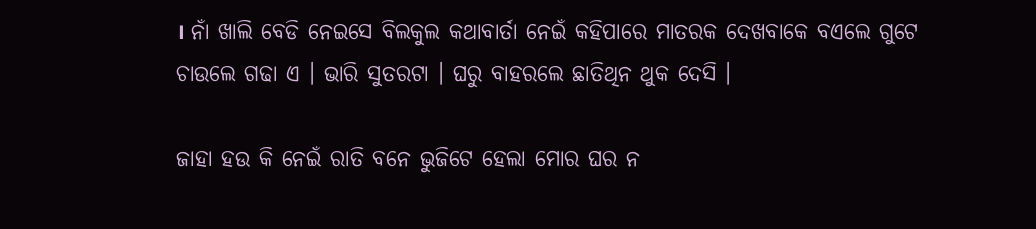। ନାଁ ଖାଲି ବେଡି ନେଇସେ ବିଲକୁଲ କଥାବାର୍ତା ନେଇଁ କହିପାରେ ମାତରକ ଦେଖବାକେ ବଏଲେ ଗୁଟେ ଚାଉଲେ ଗଢା ଏ । ଭାରି ସୁତରଟା । ଘରୁ ବାହରଲେ ଛାତିଥିନ ଥୁକ ଦେସି ।

ଜାହା ହଉ କି ନେଇଁ ରାତି ବନେ ଭୁଜିଟେ ହେଲା ମୋର ଘର ନ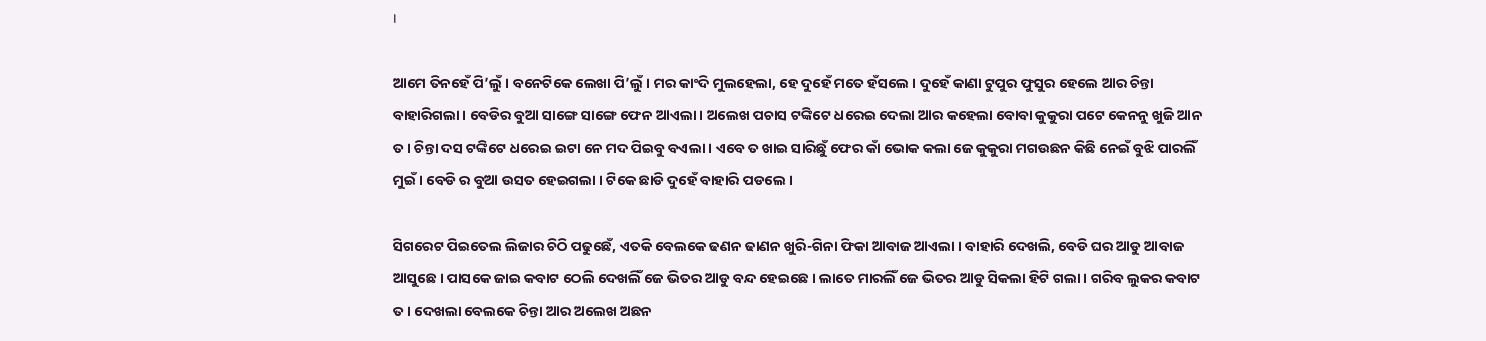।

ଆମେ ତିନହେଁ ପି’ଲୁଁ । ବନେଟିକେ ଲେଖା ପି’ଲୁଁ । ମର କାଂଦି ମୁଲହେଲା, ହେ ଦୁହେଁ ମତେ ହଁସଲେ । ଦୁହେଁ କାଣା ଟୁପୁର ଫୁସୁର ହେଲେ ଆର ଚିନ୍ତା ବାହାରିଗଲା । ବେଡିର ବୁଆ ସାଙ୍ଗେ ସାଙ୍ଗେ ଫେନ ଆଏଲା । ଅଲେଖ ପଚାସ ଟଙ୍କିଟେ ଧରେଇ ଦେଲା ଆର କହେଲା ବୋବା କୁକୁରା ପଟେ କେନନୁ ଖୁଜି ଆନ ତ । ଚିନ୍ତା ଦସ ଟଙ୍କିଟେ ଧରେଇ ଇଟା ନେ ମଦ ପିଇବୁ ବଏଲା । ଏବେ ତ ଖାଇ ସାରିଛୁଁ ଫେର କାଁ ଭୋକ କଲା ଜେ କୁକୁରା ମଗଉଛନ କିଛି ନେଇଁ ବୁଝି ପାରଲିଁ ମୁଇଁ । ବେଡି ର ବୁଆ ଉସତ ହେଇଗଲା । ଟିକେ ଛାଡି ଦୁହେଁ ବାହାରି ପଡଲେ ।

ସିଗରେଟ ପିଇତେଲ ଲିଜାର ଚିଠି ପଢୁଛେଁ, ଏତକି ବେଲକେ ଢଣନ ଢାଣନ ଖୁରି-ଗିନା ଫିକା ଆବାଜ ଆଏଲା । ବାହାରି ଦେଖଲି, ବେଡି ଘର ଆଡୁ ଆବାଜ ଆସୁଛେ । ପାସକେ ଜାଇ କବାଟ ଠେଲି ଦେଖଲିଁ ଜେ ଭିତର ଆଡୁ ବନ୍ଦ ହେଇଛେ । ଲାତେ ମାରଲିଁ ଜେ ଭିତର ଆଡୁ ସିକଲା ହିଟି ଗଲା । ଗରିବ ଲୁକର କବାଟ ତ । ଦେଖଲା ବେଲକେ ଚିନ୍ତା ଆର ଅଲେଖ ଅଛନ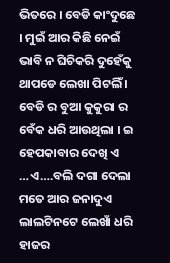ଭିତରେ । ବେଡି କାଂଦୁଛେ । ମୁଇଁ ଆର କିଛି ନେଇଁ ଭାବି ନ ଘିଚିକରି ଦୁହେଁକୁ ଥାପଡେ ଲେଖା ପିଟଲିଁ । ବେଡି ର ବୁଆ କୁକୁରା ର ବେଁକ ଧରି ଆଉଥିଲା । ଇ ହେପକାବାର ଦେଖି ଏ …ଏ….ବଲି ଦଗା ଦେଲା ମତେ ଆର ଜନାଦୁଏ ଲାଲଟିନଟେ ଲେଖାଁ ଧରି ହାଜର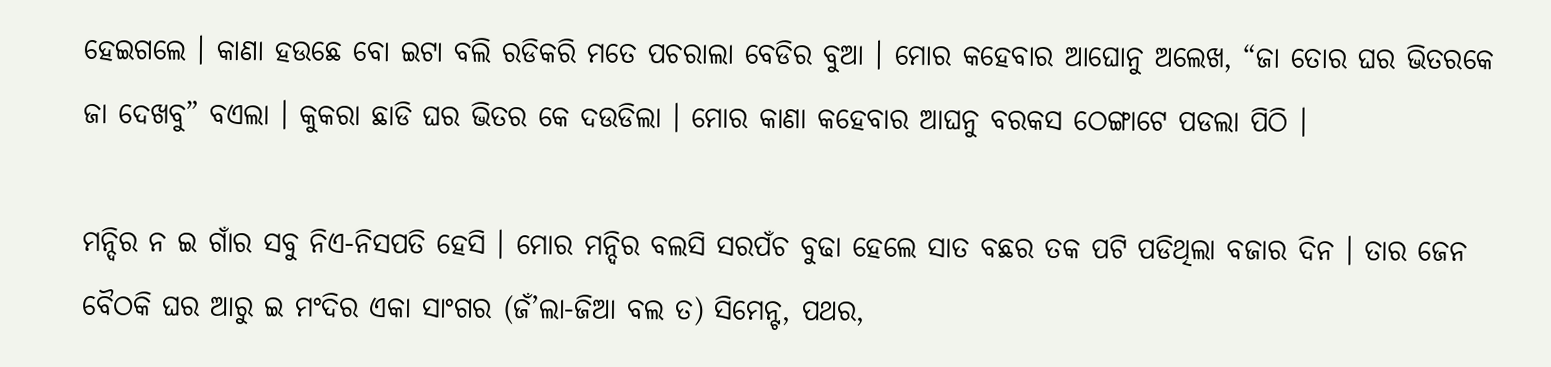ହେଇଗଲେ । କାଣା ହଉଛେ ବୋ ଇଟା ବଲି ରଡିକରି ମତେ ପଚରାଲା ବେଡିର ବୁଆ । ମୋର କହେବାର ଆଘୋନୁ ଅଲେଖ, “ଜା ତୋର ଘର ଭିତରକେ ଜା ଦେଖବୁ” ବଏଲା । କୁକରା ଛାଡି ଘର ଭିତର କେ ଦଉଡିଲା । ମୋର କାଣା କହେବାର ଆଘନୁ ବରକସ ଠେଙ୍ଗାଟେ ପଡଲା ପିଠି ।

ମନ୍ଦିର ନ ଇ ଗାଁର ସବୁ ନିଏ-ନିସପତି ହେସି । ମୋର ମନ୍ଦିର ବଲସି ସରପଁଚ ବୁଢା ହେଲେ ସାତ ବଛର ତକ ପଟି ପଡିଥିଲା ବଜାର ଦିନ । ତାର ଜେନ ବୈଠକି ଘର ଆରୁ ଇ ମଂଦିର ଏକା ସାଂଗର (ଜଁ’ଲା-ଜିଆ ବଲ ତ) ସିମେନ୍ଟ, ପଥର,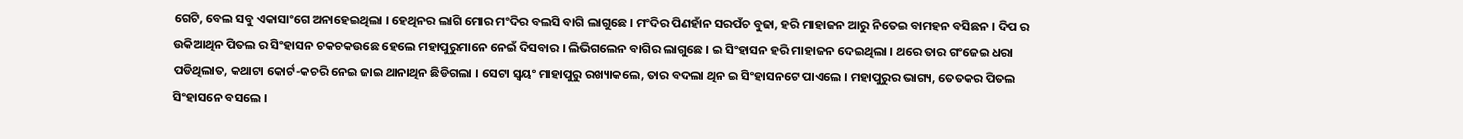ଗେଟି, ବେଲ ସବୁ ଏକାସାଂଗେ ଅନାହେଇଥିଲା । ହେଥିନର ଲାଗି ମୋର ମଂଦିର ବଲସି ବାଗି ଲାଗୁଛେ । ମଂଦିର ପିଣହାଁନ ସରପଁଚ ବୁଢା, ହରି ମାହାଜନ ଆରୁ ନିତେଇ ବାମହନ ବସିଛନ । ଦିପ ର ଉକିଆଥିନ ପିତଲ ର ସିଂହାସନ ଚକଚକଉଛେ ହେଲେ ମହାପୁରୁମାନେ ନେଇଁ ଦିସବାର । ଲିଭିଗଲେନ ବାଗିର ଲାଗୁଛେ । ଇ ସିଂହାସନ ହରି ମାହାଜନ ଦେଇଥିଲା । ଥରେ ତାର ଗଂଜେଇ ଧରା ପଡିଥିଲାତ, କଥାଟା କୋର୍ଟ-କଚରି ନେଇ ଜାଇ ଥାନାଥିନ ଛିଡିଗଲା । ସେଟା ସ୍ୱୟଂ ମାହାପୁରୁ ରଖ୍ୟାକଲେ, ତାର ବଦଲା ଥିନ ଇ ସିଂହାସନଟେ ପାଏଲେ । ମହାପୁରୁର ଭାଗ୍ୟ, ତେତକର ପିତଲ ସିଂହାସନେ ବସଲେ ।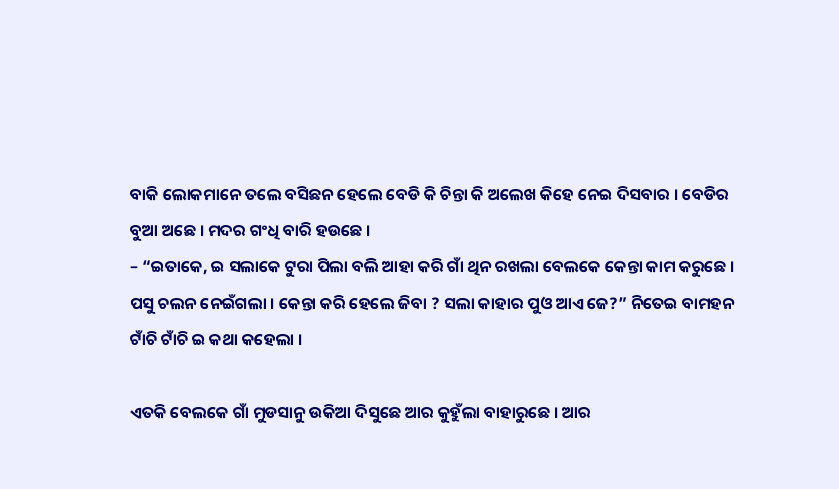ବାକି ଲୋକମାନେ ତଲେ ବସିଛନ ହେଲେ ବେଡି କି ଚିନ୍ତା କି ଅଲେଖ କିହେ ନେଇ ଦିସବାର । ବେଡିର ବୁଆ ଅଛେ । ମଦର ଗଂଧି ବାରି ହଉଛେ ।
– “ଇତାକେ, ଇ ସଲାକେ ଟୁରା ପିଲା ବଲି ଆହା କରି ଗାଁ ଥିନ ରଖଲା ବେଲକେ କେନ୍ତା କାମ କରୁଛେ । ପସୁ ଚଲନ ନେଇଁଗଲା । କେନ୍ତା କରି ହେଲେ ଜିବା ? ସଲା କାହାର ପୁଓ ଆଏ ଜେ?” ନିତେଇ ବାମହନ ଟାଁଚି ଟାଁଚି ଇ କଥା କହେଲା ।

ଏତକି ବେଲକେ ଗାଁ ମୁଡସାନୁ ଉକିଆ ଦିସୁଛେ ଆର କୁହୁଁଲା ବାହାରୁଛେ । ଆର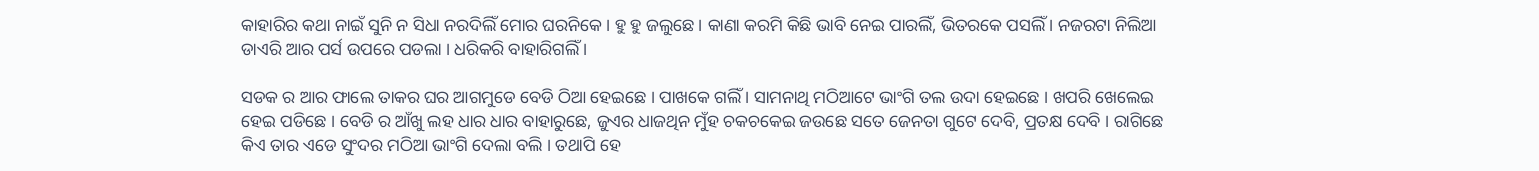କାହାରିର କଥା ନାଇଁ ସୁନି ନ ସିଧା ନରଦିଲିଁ ମୋର ଘରନିକେ । ହୁ ହୁ ଜଲୁଛେ । କାଣା କରମି କିଛି ଭାବି ନେଇ ପାରଲିଁ, ଭିତରକେ ପସଲିଁ । ନଜରଟା ନିଲିଆ ଡାଏରି ଆର ପର୍ସ ଉପରେ ପଡଲା । ଧରିକରି ବାହାରିଗଲିଁ ।

ସଡକ ର ଆର ଫାଲେ ତାକର ଘର ଆଗମୁଡେ ବେଡି ଠିଆ ହେଇଛେ । ପାଖକେ ଗଲିଁ । ସାମନାଥି ମଠିଆଟେ ଭାଂଗି ତଲ ଉଦା ହେଇଛେ । ଖପରି ଖେଲେଇ ହେଇ ପଡିଛେ । ବେଡି ର ଆଁଖୁ ଲହ ଧାର ଧାର ବାହାରୁଛେ, ଜୁଏର ଧାଜଥିନ ମୁଁହ ଚକଚକେଇ ଜଉଛେ ସତେ ଜେନତା ଗୁଟେ ଦେବି, ପ୍ରତକ୍ଷ ଦେବି । ରାଗିଛେ କିଏ ତାର ଏଡେ ସୁଂଦର ମଠିଆ ଭାଂଗି ଦେଲା ବଲି । ତଥାପି ହେ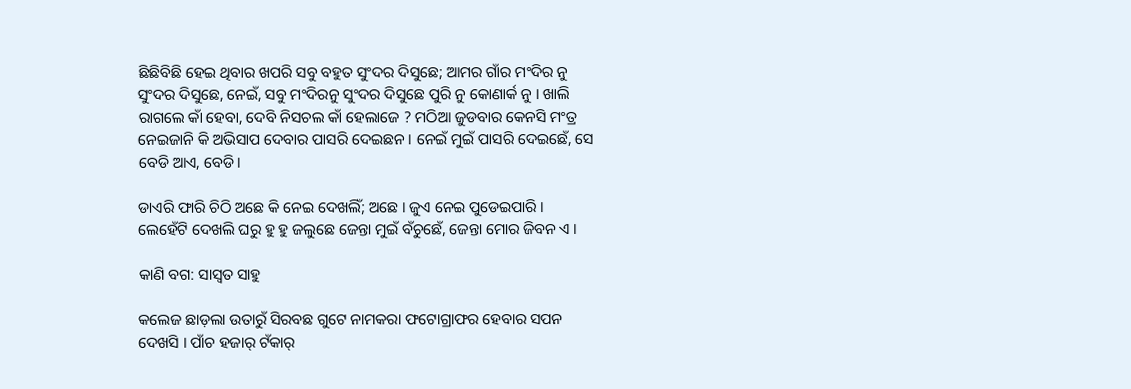ଛିଛିବିଛି ହେଇ ଥିବାର ଖପରି ସବୁ ବହୁତ ସୁଂଦର ଦିସୁଛେ; ଆମର ଗାଁର ମଂଦିର ନୁ ସୁଂଦର ଦିସୁଛେ, ନେଇଁ, ସବୁ ମଂଦିରନୁ ସୁଂଦର ଦିସୁଛେ ପୁରି ନୁ କୋଣାର୍କ ନୁ । ଖାଲି ରାଗଲେ କାଁ ହେବା, ଦେବି ନିସଚଲ କାଁ ହେଲାଜେ ? ମଠିଆ ଜୁଡବାର କେନସି ମଂତ୍ର ନେଇଜାନି କି ଅଭିସାପ ଦେବାର ପାସରି ଦେଇଛନ । ନେଇଁ ମୁଇଁ ପାସରି ଦେଇଛେଁ, ସେ ବେଡି ଆଏ, ବେଡି ।

ଡାଏରି ଫାରି ଚିଠି ଅଛେ କି ନେଇ ଦେଖଲିଁ; ଅଛେ । ଜୁଏ ନେଇ ପୁଡେଇପାରି । ଲେହେଁଟି ଦେଖଲି ଘରୁ ହୁ ହୁ ଜଲୁଛେ ଜେନ୍ତା ମୁଇଁ ବଁଚୁଛେଁ, ଜେନ୍ତା ମୋର ଜିବନ ଏ ।

କାଣି ବଗ: ସାସ୍ୱତ ସାହୁ

କଲେଜ ଛାଡ଼ଲା ଉତାରୁଁ ସିରବଛ ଗୁଟେ ନାମକରା ଫଟୋଗ୍ରାଫର ହେବାର ସପନ ଦେଖସି । ପାଁଚ ହଜାର୍ ଟଁକାର୍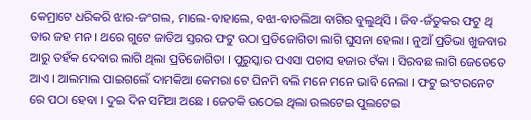କେମ୍ରାଟେ ଧରିକରି ଝାର-ଜଂଗଲ, ମାଲେ-ବାହାଲେ, ବଝା-ବାତଲିଆ ବାଗିର ବୁଲୁଥିସି । ଜିବ-ଜଁତୁକର ଫଟୁ ଥି ତାର ଜହ ମନ । ଥରେ ଗୁଟେ ଜାତିଅ ସ୍ତରର ଫଟୁ ଉଠା ପ୍ରତିଜୋଗିତା ଲାଗି ଘୁସନା ହେଲା । ନୁଆଁ ପ୍ରତିଭା ଖୁଜବାର ଆରୁ ତହଁକ ଦେବାର ଲାଗି ଥିଲା ପ୍ରତିଜୋଗିତା । ପୁରୁସ୍କାର ପଏସା ପଚାସ ହଜାର ଟଁକା । ସିରବଛ ଲାଗି ଜେତେତେ ଆଏ । ଆଲମାଲ ପାଇଗଲେଁ ଦାମକିଆ କେମରା ଟେ ଘିନମି ବଲି ମନେ ମନେ ଭାବି ନେଲା । ଫଟୁ ଇଂଟରନେଟ ରେ ପଠା ହେବା । ଦୁଇ ଦିନ ସମିଆ ଅଛେ । ଜେତକି ଉଠେଇ ଥିଲା ଉଲଟେଇ ପୁଲଟେଇ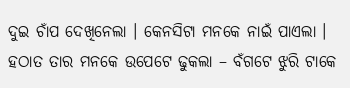ଦୁଇ ଚାଁପ ଦେଖିନେଲା । କେନସିଟା ମନକେ ନାଇଁ ପାଏଲା । ହଠାତ ତାର ମନକେ ଉପେଟେ ଢୁକଲା – ବଁଗଟେ ଝୁରି ଟାକେ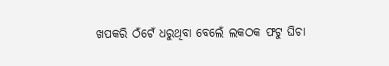ଖପକରି ଠଁଟେଁ ଧରୁଥିବା ବେଲେଁ ଲକଠକ ଫଟୁ ଘିଚା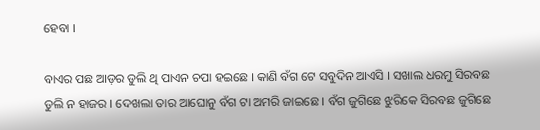ହେବା ।

ବାଏର ପଛ ଆଡ଼ର ଡୁଲି ଥି ପାଏନ ଚପା ହଇଛେ । କାଣି ବଁଗ ଟେ ସବୁଦିନ ଆଏସି । ସଖାଲ ଧରମୁ ସିରବଛ ଡୁଲି ନ ହାଜର । ଦେଖଲା ତାର ଆଘୋନୁ ବଁଗ ଟା ଅମରି ଜାଇଛେ । ବଁଗ ଜୁଗିଛେ ଝୁରିକେ ସିରବଛ ଜୁଗିଛେ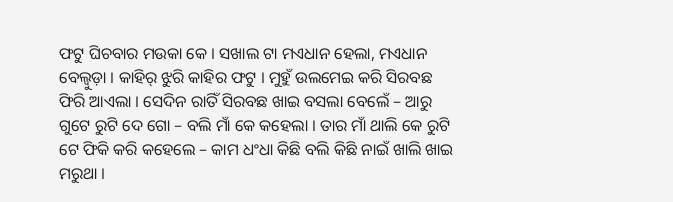ଫଟୁ ଘିଚବାର ମଉକା କେ । ସଖାଲ ଟା ମଏଧାନ ହେଲା, ମଏଧାନ ବେଲ୍ବୁଡ଼ା । କାହିର୍ ଝୁରି କାହିର ଫଟୁ । ମୁହୁଁ ଉଲମେଇ କରି ସିରବଛ ଫିରି ଆଏଲା । ସେଦିନ ରାତିଁ ସିରବଛ ଖାଇ ବସଲା ବେଲେଁ – ଆରୁ ଗୁଟେ ରୁଟି ଦେ ଗୋ – ବଲି ମାଁ କେ କହେଲା । ତାର ମାଁ ଥାଲି କେ ରୁଟି ଟେ ଫିକି କରି କହେଲେ – କାମ ଧଂଧା କିଛି ବଲି କିଛି ନାଇଁ ଖାଲି ଖାଇ ମରୁଥା ।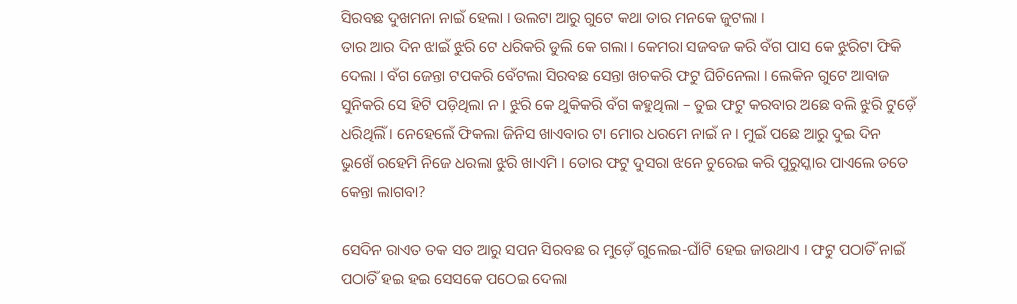ସିରବଛ ଦୁଖମନା ନାଇଁ ହେଲା । ଉଲଟା ଆରୁ ଗୁଟେ କଥା ତାର ମନକେ ଜୁଟଲା ।
ତାର ଆର ଦିନ ଝାଇଁ ଝୁରି ଟେ ଧରିକରି ଡୁଲି କେ ଗଲା । କେମରା ସଜବଜ କରି ବଁଗ ପାସ କେ ଝୁରିଟା ଫିକି ଦେଲା । ବଁଗ ଜେନ୍ତା ଟପକରି ବେଁଟଲା ସିରବଛ ସେନ୍ତା ଖଚକରି ଫଟୁ ଘିଚିନେଲା । ଲେକିନ ଗୁଟେ ଆବାଜ ସୁନିକରି ସେ ହିଟି ପଡ଼ିଥିଲା ନ । ଝୁରି କେ ଥୁକିକରି ବଁଗ କହୁଥିଲା – ତୁଇ ଫଟୁ କରବାର ଅଛେ ବଲି ଝୁରି ଟୁଡ଼େଁ ଧରିଥିଲିଁ । ନେହେଲେଁ ଫିକଲା ଜିନିସ ଖାଏବାର ଟା ମୋର ଧରମେ ନାଇଁ ନ । ମୁଇଁ ପଛେ ଆରୁ ଦୁଇ ଦିନ ଭୁଖେଁ ରହେମି ନିଜେ ଧରଲା ଝୁରି ଖାଏମି । ତୋର ଫଟୁ ଦୁସରା ଝନେ ଚୁରେଇ କରି ପୁରୁସ୍କାର ପାଏଲେ ତତେ କେନ୍ତା ଲାଗବା?

ସେଦିନ ରାଏତ ତକ ସତ ଆରୁ ସପନ ସିରବଛ ର ମୁଡ଼େଁ ଗୁଲେଇ-ଘାଁଟି ହେଇ ଜାଉଥାଏ । ଫଟୁ ପଠାତିଁ ନାଇଁ ପଠାତିଁ ହଇ ହଇ ସେସକେ ପଠେଇ ଦେଲା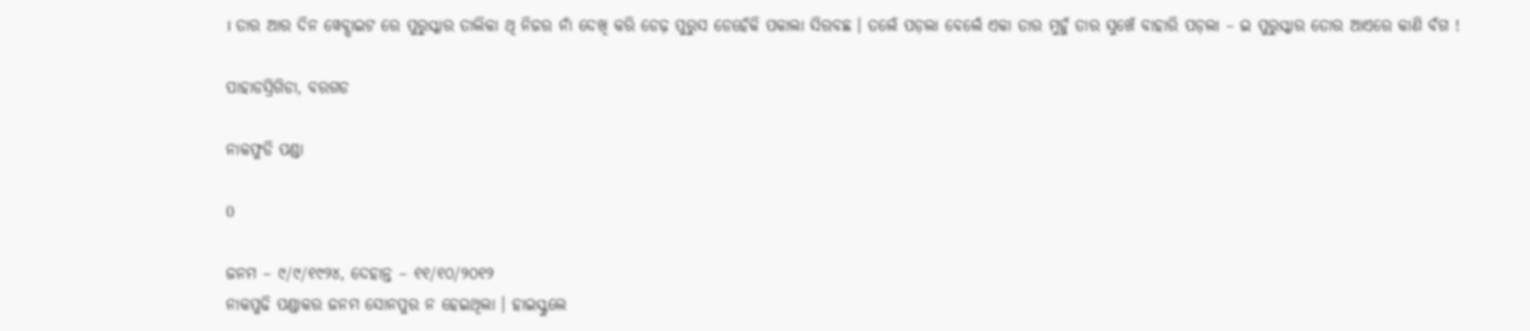। ତାର ଆର ଦିନ ୱେବ୍ସାଇଟ ରେ ପୁରୁସ୍କାର ତାଲିକା ଥି ନିଜର ନାଁ ଦେଖି କରି ଡେଢ଼ ପୁରୁସ ଡେହେଁକି ପକାଲା ସିରବଛ । ତଲେଁ ପଡ଼ଲା ବେଲେଁ ଏକା ତାର ମୁହୁଁ ତାର ସୁଖେଁ ବାହାରି ପଡ଼ଲା – ଇ ପୁରୁସ୍କାର ତୋର ଆଏରେ କାଣି ବଁଗ !

ପାହାଡସ୍ରିଗିଡା, ବରଗଡ

ନାକଫୁଡି ପଣ୍ଡା

0

ଜନମ – ୯/୯/୧୯୨୪, ଦେହାନ୍ତ – ୧୧/୧୦/୨୦୧୨
ନାକପୁଢି ପଣ୍ଡାକର ଜନମ ସୋନପୁର ନ ହେଇଥିଲା । ହାଇସ୍କୁଲେ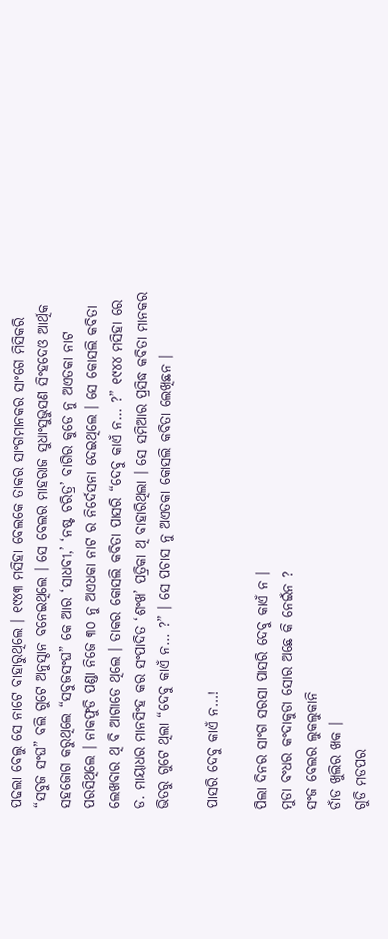ପଢଲା ବେଲୁ ସେ ନାଟେ ବାହାରୁଥିଲେ । ୧୯୪୩ ମସିହା ବେଲକେ ତାକର ସାଂଗମାନକର ସାଂଗେ ମିସିକରି “ସବୁଜ ସଂଘ” ବଲି ଗୁଟେ ଅନୁସ୍ଠାନ ବନେଇଥିଲେ । ସେ ବେଲର ମାହରାଜ ସୁଧାଂସୁଭୁସଣ ସିଂହଦେଓ ଆର୍ଥିକ ସହଜୋଗ କରୁଥିଲେ “ସବୁଜସଂଘ” କେ ଆର ‘ସାଧବୀ,’ ‘ନଷ୍ଟ ଚରିତ୍ର’ ବାଗିର କୁଡେ ନୁ ଅଏତକା ନାଟ ପରସିଥିଲେ । ନାକଫୁଡି ପଣ୍ଡା ନିଜେ ୩୦ ନୁ ଅଏଧକା ନାଟ ର ନିର୍ଦେସନା ଦେଇଥିଲେ । ସେ କୋସଲି କବିତା ଲେଖବାର ଥି ବି ଆଗାଡେ ଥିଲେ । ତାକର କୋସଲି କବିତା ପାସରି “ଦେବୁ କାଏଁ ନ… ?” ୧୯୪୪ ମସିହା ରେ ଡ. ମାୟାଧର ମାନସିଂହ କର ସଂପାଦିତ ‘ଶଂଖ’ ପତ୍ରିକା ଥି ବାହାରିଥିଲା । ସେ ସମିଆର ପ୍ରସିଦ୍ଧ କବିତା ମାନକର ଭିତରୁ ଗୁଟେ ଥିଲା “ଦେବୁ କାଏଁ ନ… ?” । ସେ ପଚାସ ନୁ ଅଏତକା କୋସଲି କବିତା ଲେଖିଛନ ।

ପାସରି ଦେବୁ କାଏଁ ନ…!

ପିଲା ଦିନର ସାଂଗ ସରସା ପାସରି ଦେବୁ କାଏଁ ନ ।
ମୁଡା ବଂଧର କଂଦାକୁଡା ସୋର ଅଛେ କି ନେଇଁନ ?
ସଂଜ ବେଲର ଲୁକଲୁକାନି
ଡାଁଡ ଖୁଲିର ଖକ ।
ଗୁଡି ମଡପର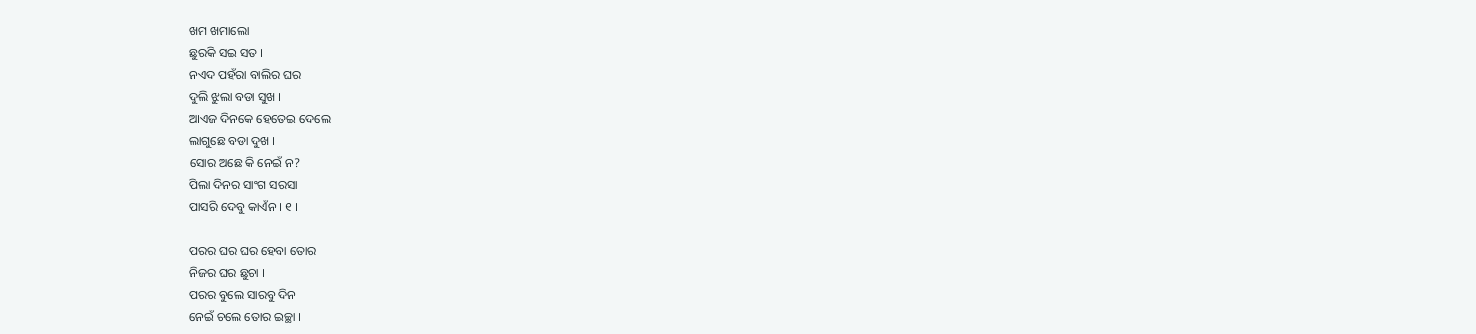ଖମ ଖମାଲୋ
ଛୁରକି ସଇ ସତ ।
ନଏଦ ପହଁରା ବାଲିର ଘର
ଦୁଲି ଝୁଲା ବଡା ସୁଖ ।
ଆଏଜ ଦିନକେ ହେତେଇ ଦେଲେ
ଲାଗୁଛେ ବଡା ଦୁଖ ।
ସୋର ଅଛେ କି ନେଇଁ ନ?
ପିଲା ଦିନର ସାଂଗ ସରସା
ପାସରି ଦେବୁ କାଏଁନ । ୧ ।

ପରର ଘର ଘର ହେବା ତୋର
ନିଜର ଘର ଛୁଚା ।
ପରର ବୁଲେ ସାରବୁ ଦିନ
ନେଇଁ ଚଲେ ତୋର ଇଚ୍ଛା ।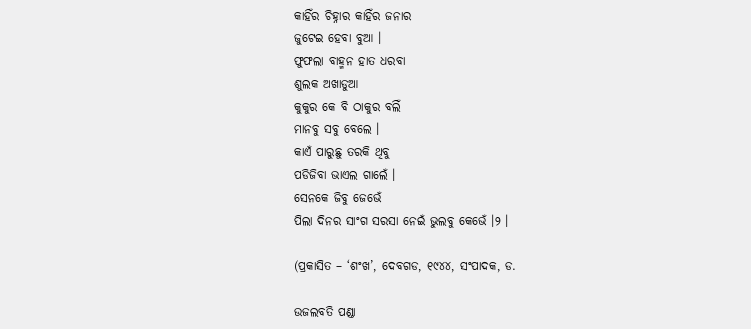କାହିଁର ଚିହ୍ନାର କାହିଁର ଜନାର
ଜୁଟେଇ ହେବା ବୁଆ ।
ଫୁଫଲା ବାହ୍ମନ ହାତ ଧରବା
ଶୁଲକ ଅଖାଡୁଆ
କୁକୁର କେ ବି ଠାକୁର ବଲିଁ
ମାନବୁ ସବୁ ବେଲେ ।
କାଏଁ ପାରୁଛୁ ତରକି ଥିବୁ
ପଡିଜିବା ଭାଏଲ ଗାଲେଁ ।
ସେନକେ ଜିବୁ ଜେଭେଁ
ପିଲା ଦିନର ସାଂଗ ସରସା ନେଇଁ ଭୁଲବୁ କେଭେଁ ।୨ ।

(ପ୍ରକାସିତ – ‘ଶଂଖ’, ଦେବଗଡ, ୧୯୪୪, ସଂପାଦକ, ଡ.

ଉଜଲବତି ପଣ୍ଡା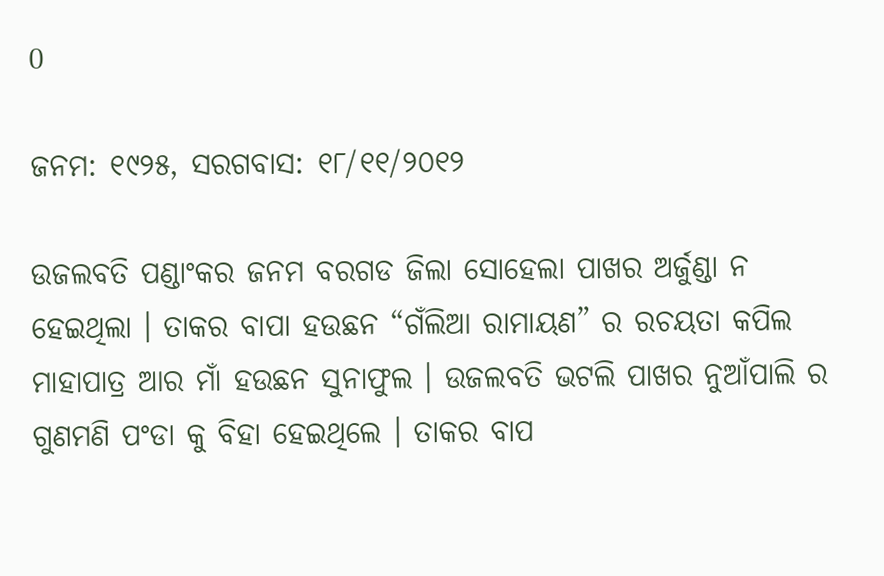0

ଜନମ: ୧୯୨୫, ସରଗବାସ: ୧୮/୧୧/୨୦୧୨

ଉଜଲବତି ପଣ୍ଡାଂକର ଜନମ ବରଗଡ ଜିଲା ସୋହେଲା ପାଖର ଅର୍ଜୁଣ୍ଡା ନ ହେଇଥିଲା । ତାକର ବାପା ହଉଛନ “ଗଁଲିଆ ରାମାୟଣ” ର ରଚୟତା କପିଲ ମାହାପାତ୍ର ଆର ମାଁ ହଉଛନ ସୁନାଫୁଲ । ଉଜଲବତି ଭଟଲି ପାଖର ନୁଆଁପାଲି ର ଗୁଣମଣି ପଂଡା କୁ ବିହା ହେଇଥିଲେ । ତାକର ବାପ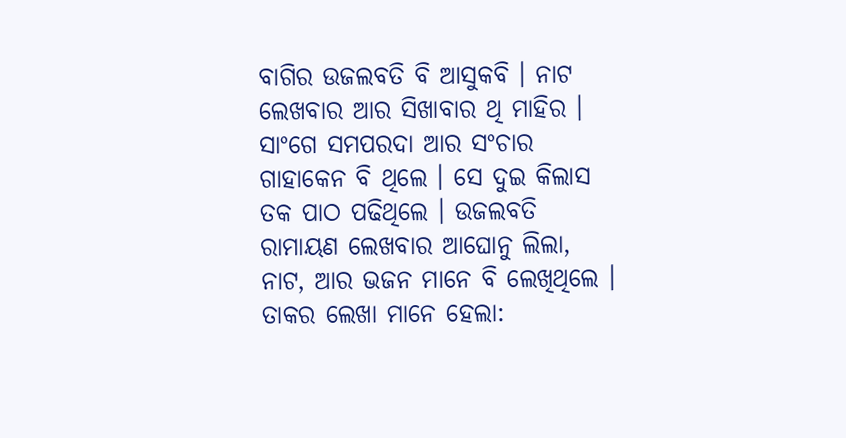ବାଗିର ଉଜଲବତି ବି ଆସୁକବି । ନାଟ ଲେଖବାର ଆର ସିଖାବାର ଥି ମାହିର । ସାଂଗେ ସମପରଦା ଆର ସଂଚାର ଗାହାକେନ ବି ଥିଲେ । ସେ ଦୁଇ କିଲାସ ତକ ପାଠ ପଢିଥିଲେ । ଉଜଲବତି ରାମାୟଣ ଲେଖବାର ଆଘୋନୁ ଲିଲା, ନାଟ, ଆର ଭଜନ ମାନେ ବି ଲେଖିଥିଲେ । ତାକର ଲେଖା ମାନେ ହେଲା: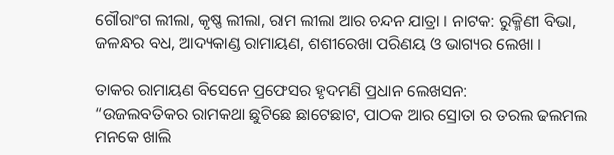ଗୌରାଂଗ ଲୀଲା, କୃଷ୍ଣ ଲୀଲା, ରାମ ଲୀଲା ଆର ଚନ୍ଦନ ଯାତ୍ରା । ନାଟକ: ରୁକ୍ମିଣୀ ବିଭା, ଜଳନ୍ଧର ବଧ, ଆଦ୍ୟକାଣ୍ଡ ରାମାୟଣ, ଶଶୀରେଖା ପରିଣୟ ଓ ଭାଗ୍ୟର ଲେଖା ।

ତାକର ରାମାୟଣ ବିସେନେ ପ୍ରଫେସର ହୃଦମଣି ପ୍ରଧାନ ଲେଖସନ:
“ଉଜଲବତିକର ରାମକଥା ଛୁଟିଛେ ଛାଟେଛାଟ, ପାଠକ ଆର ସ୍ରୋତା ର ତରଲ ଢଲମଲ ମନକେ ଖାଲି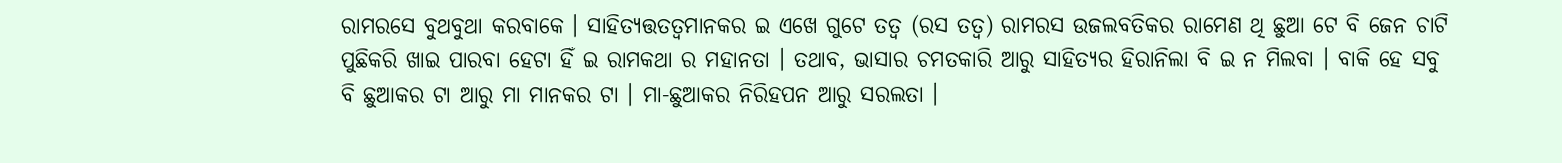ରାମରସେ ବୁଥବୁଥା କରବାକେ । ସାହିତ୍ୟତ୍ତତତ୍ୱମାନକର ଇ ଏଖେ ଗୁଟେ ତତ୍ୱ (ରସ ତତ୍ୱ) ରାମରସ ଉଜଲବତିକର ରାମେଣ ଥି ଛୁଆ ଟେ ବି ଜେନ ଚାଟି ପୁଛିକରି ଖାଇ ପାରବା ହେଟା ହିଁ ଇ ରାମକଥା ର ମହାନତା । ତଥାବ, ଭାସାର ଚମତକାରି ଆରୁ ସାହିତ୍ୟର ହିରାନିଲା ବି ଇ ନ ମିଲବା । ବାକି ହେ ସବୁ ବି ଛୁଆକର ଟା ଆରୁ ମା ମାନକର ଟା । ମା-ଛୁଆକର ନିରିହପନ ଆରୁ ସରଲତା ।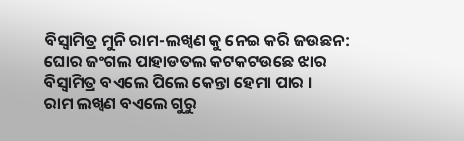ବିସ୍ୱାମିତ୍ର ମୁନି ରାମ-ଲଖ୍ୱଣ କୁ ନେଇ କରି ଜଉଛନ:
ଘୋର ଜଂଗଲ ପାହାଡତଲ କଟକଟଉଛେ ଝାର
ବିସ୍ୱାମିତ୍ର ବଏଲେ ପିଲେ କେନ୍ତା ହେମା ପାର ।
ରାମ ଲଖ୍ୱଣ ବଏଲେ ଗୁରୁ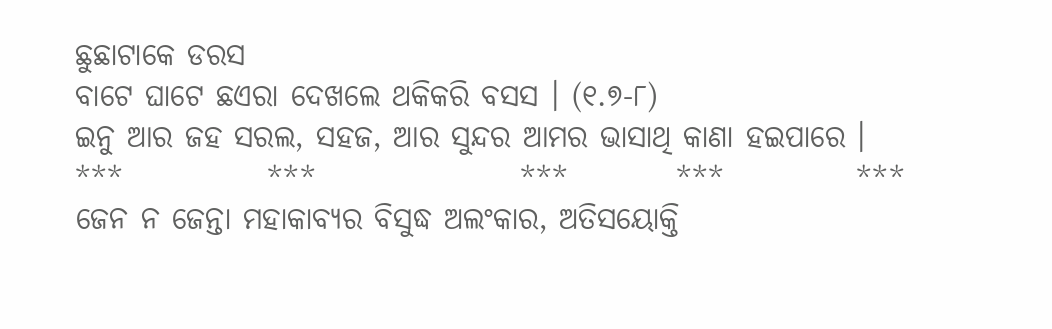ଛୁଛାଟାକେ ଡରସ
ବାଟେ ଘାଟେ ଛଏରା ଦେଖଲେ ଥକିକରି ବସସ । (୧.୭-୮)
ଇନୁ ଆର ଜହ ସରଲ, ସହଜ, ଆର ସୁନ୍ଦର ଆମର ଭାସାଥି କାଣା ହଇପାରେ ।
***            ***                 ***         ***           ***
ଜେନ ନ ଜେନ୍ତା ମହାକାବ୍ୟର ବିସୁଦ୍ଧ ଅଲଂକାର, ଅତିସୟୋକ୍ତି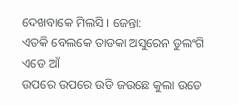ଦେଖବାକେ ମିଲସି । ଜେନ୍ତା:
ଏତକି ବେଲକେ ତାଡକା ଅସୁରେନ ଡୁଲଂଗି ଏଡେ ଆଁ
ଉପରେ ଉପରେ ଉଡି ଜଉଛେ କୁଲା ଉଡେ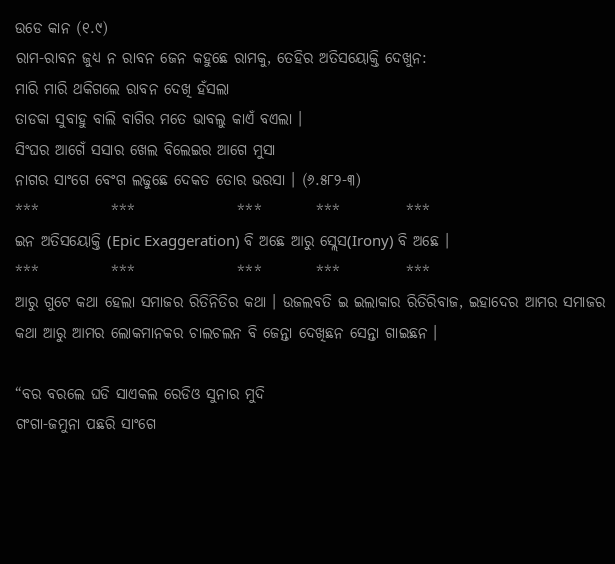ଉଡେ କାନ (୧.୯)
ରାମ-ରାବନ ଜୁଧ୍ୟ ନ ରାବନ ଜେନ କହୁଛେ ରାମକୁ, ତେହିର ଅତିସୟୋକ୍ତି ଦେଖୁନ:
ମାରି ମାରି ଥକିଗଲେ ରାବନ ଦେଖି ହଁସଲା
ତାଡକା ସୁବାହୁ ବାଲି ବାଗିର ମତେ ଭାବଲୁ କାଏଁ ବଏଲା ।
ସିଂଘର ଆଗେଁ ସସାର ଖେଲ ବିଲେଇର ଆଗେ ମୁସା
ନାଗର ସାଂଗେ ବେଂଗ ଲଢୁଛେ ଦେକତ ତୋର ଭରସା । (୬.୫୮୨-୩)
***            ***                 ***         ***           ***
ଇନ ଅତିସୟୋକ୍ତି (Epic Exaggeration) ବି ଅଛେ ଆରୁ ସ୍ଲେସ(Irony) ବି ଅଛେ ।
***            ***                 ***         ***           ***
ଆରୁ ଗୁଟେ କଥା ହେଲା ସମାଜର ରିତିନିତିର କଥା । ଉଜଲବତି ଇ ଇଲାକାର ରିତିରିବାଜ, ଇହାଦେର ଆମର ସମାଜର କଥା ଆରୁ ଆମର ଲୋକମାନକର ଚାଲଚଲନ ବି ଜେନ୍ତା ଦେଖିଛନ ସେନ୍ତା ଗାଇଛନ ।

“ବର ବରଲେ ଘଡି ସାଏକଲ ରେଡିଓ ସୁନାର ମୁଦି
ଗଂଗା-ଜମୁନା ପଛରି ସାଂଗେ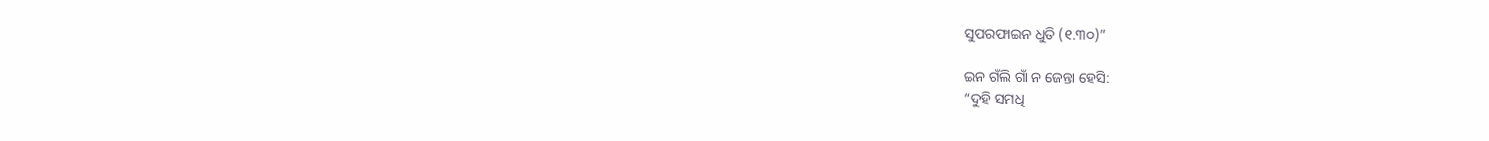ସୁପରଫାଇନ ଧୁତି (୧.୩୦)”

ଇନ ଗଁଲି ଗାଁ ନ ଜେନ୍ତା ହେସି:
“ଦୁହି ସମଧି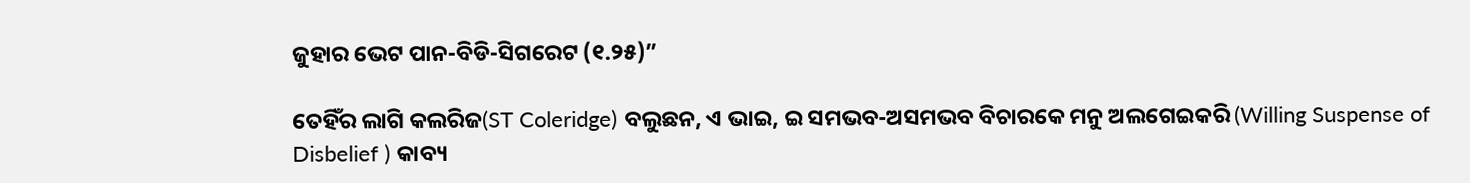ଜୁହାର ଭେଟ ପାନ-ବିଡି-ସିଗରେଟ (୧.୨୫)”

ତେହିଁର ଲାଗି କଲରିଜ(ST Coleridge) ବଲୁଛନ, ଏ ଭାଇ, ଇ ସମଭବ-ଅସମଭବ ବିଚାରକେ ମନୁ ଅଲଗେଇକରି (Willing Suspense of Disbelief ) କାବ୍ୟ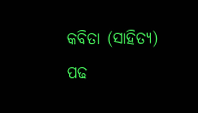କବିତା (ସାହିତ୍ୟ) ପଢ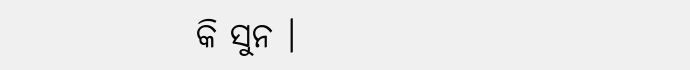କି ସୁନ ।